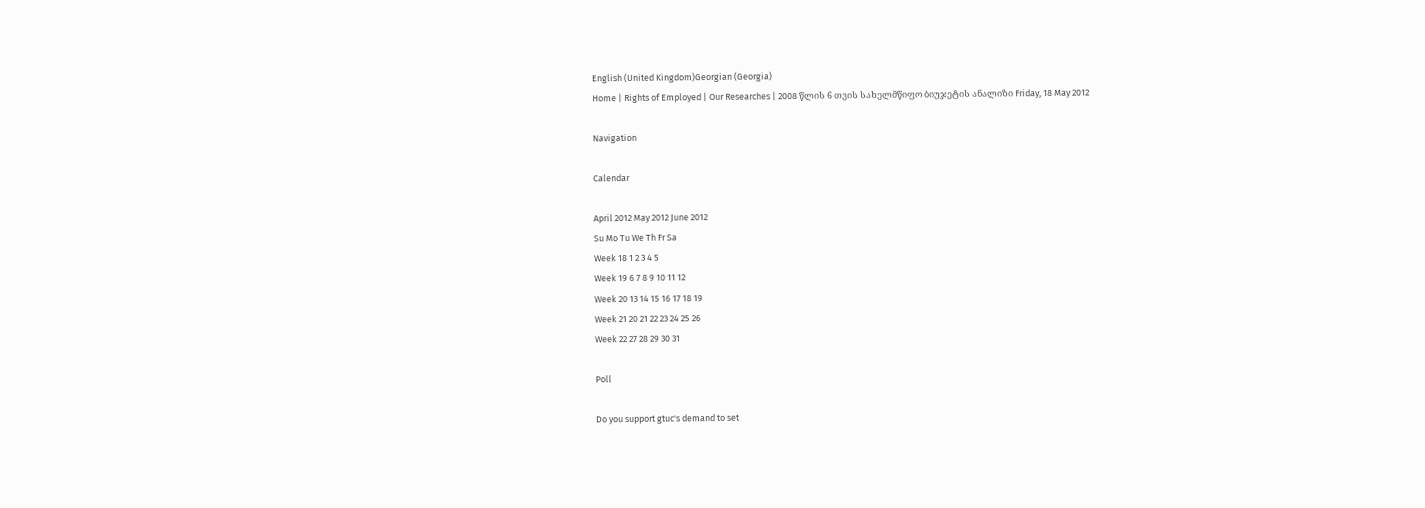English (United Kingdom)Georgian (Georgia)
Home | Rights of Employed | Our Researches | 2008 წლის 6 თვის სახელმწიფო ბიუჯეტის ანალიზი Friday, 18 May 2012

Navigation

Calendar

April 2012 May 2012 June 2012
Su Mo Tu We Th Fr Sa
Week 18 1 2 3 4 5
Week 19 6 7 8 9 10 11 12
Week 20 13 14 15 16 17 18 19
Week 21 20 21 22 23 24 25 26
Week 22 27 28 29 30 31

Poll

Do you support gtuc's demand to set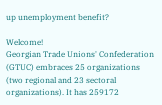up unemployment benefit?

Welcome!
Georgian Trade Unions' Confederation (GTUC) embraces 25 organizations (two regional and 23 sectoral organizations). It has 259172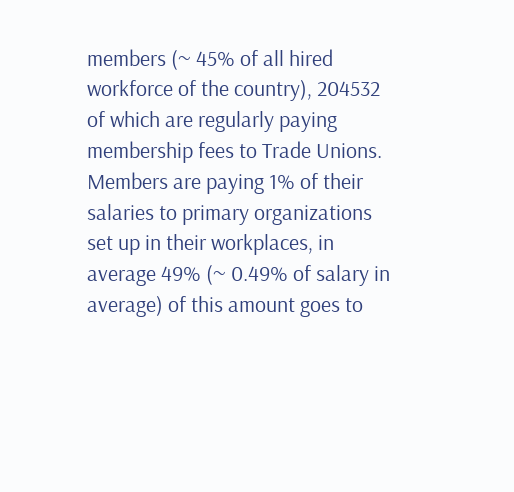members (~ 45% of all hired workforce of the country), 204532 of which are regularly paying membership fees to Trade Unions. Members are paying 1% of their salaries to primary organizations set up in their workplaces, in average 49% (~ 0.49% of salary in average) of this amount goes to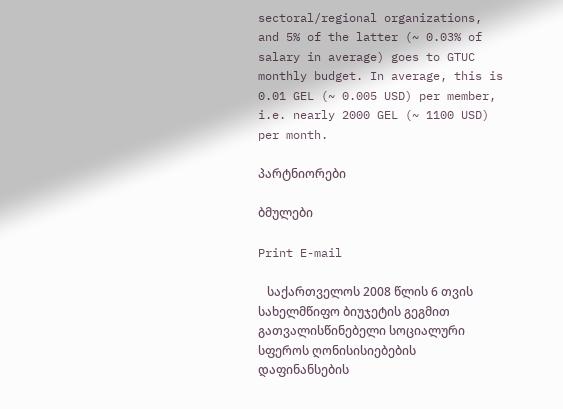sectoral/regional organizations, and 5% of the latter (~ 0.03% of salary in average) goes to GTUC monthly budget. In average, this is 0.01 GEL (~ 0.005 USD) per member, i.e. nearly 2000 GEL (~ 1100 USD) per month.

პარტნიორები

ბმულები

Print E-mail

   საქართველოს 2008 წლის 6 თვის
სახელმწიფო ბიუჯეტის გეგმით გათვალისწინებელი სოციალური სფეროს ღონისისიებების დაფინანსების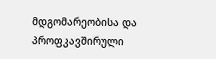მდგომარეობისა და პროფკავშირული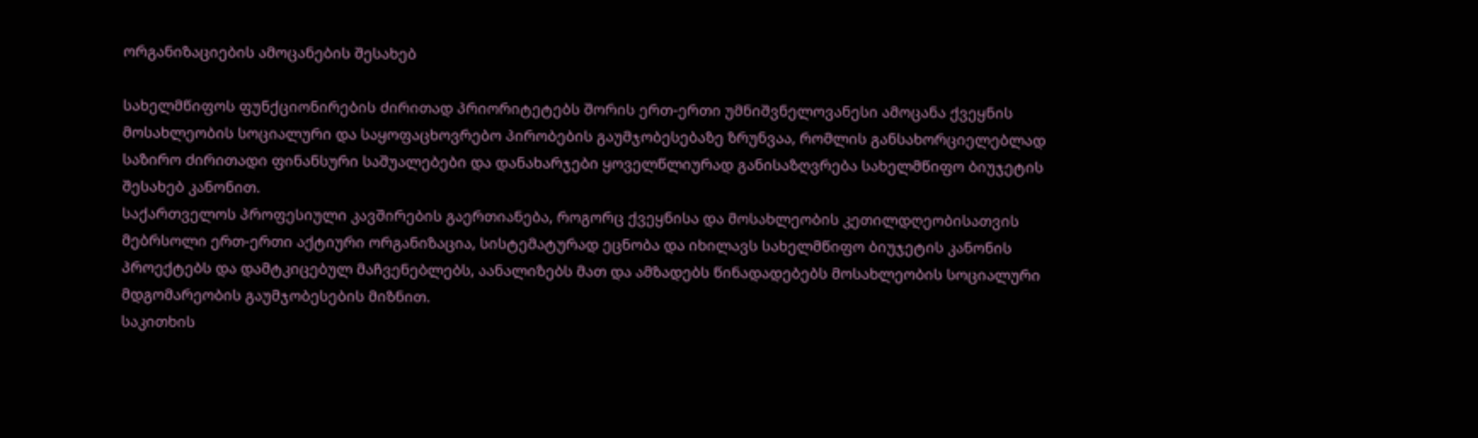ორგანიზაციების ამოცანების შესახებ

სახელმწიფოს ფუნქციონირების ძირითად პრიორიტეტებს შორის ერთ-ერთი უმნიშვნელოვანესი ამოცანა ქვეყნის მოსახლეობის სოციალური და საყოფაცხოვრებო პირობების გაუმჯობესებაზე ზრუნვაა, რომლის განსახორციელებლად საზირო ძირითადი ფინანსური საშუალებები და დანახარჯები ყოველწლიურად განისაზღვრება სახელმწიფო ბიუჯეტის შესახებ კანონით.
საქართველოს პროფესიული კავშირების გაერთიანება, როგორც ქვეყნისა და მოსახლეობის კეთილდღეობისათვის მებრსოლი ერთ-ერთი აქტიური ორგანიზაცია, სისტემატურად ეცნობა და იხილავს სახელმწიფო ბიუჯეტის კანონის პროექტებს და დამტკიცებულ მაჩვენებლებს, აანალიზებს მათ და ამზადებს წინადადებებს მოსახლეობის სოციალური მდგომარეობის გაუმჯობესების მიზნით.
საკითხის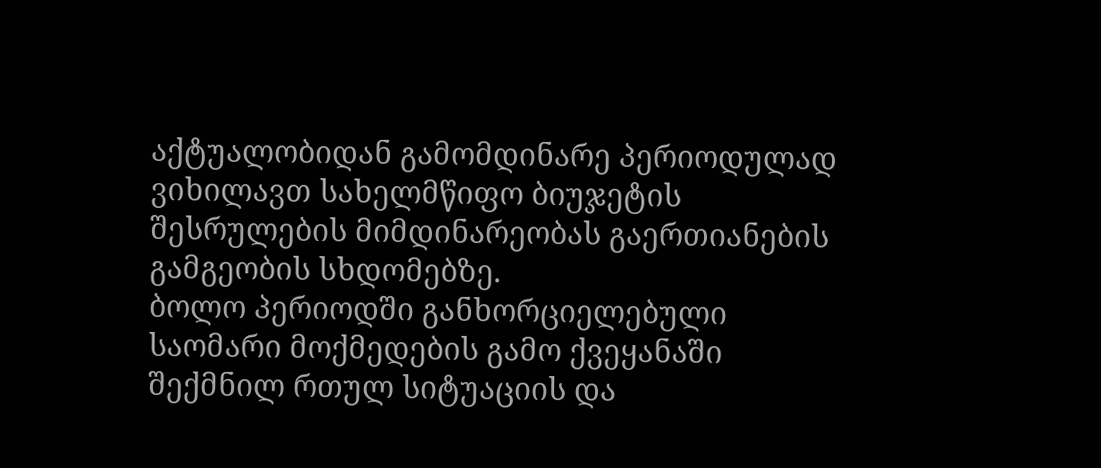აქტუალობიდან გამომდინარე პერიოდულად ვიხილავთ სახელმწიფო ბიუჯეტის შესრულების მიმდინარეობას გაერთიანების გამგეობის სხდომებზე.
ბოლო პერიოდში განხორციელებული საომარი მოქმედების გამო ქვეყანაში შექმნილ რთულ სიტუაციის და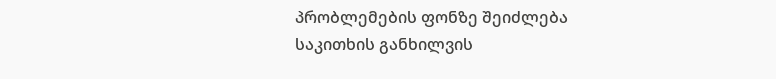პრობლემების ფონზე შეიძლება საკითხის განხილვის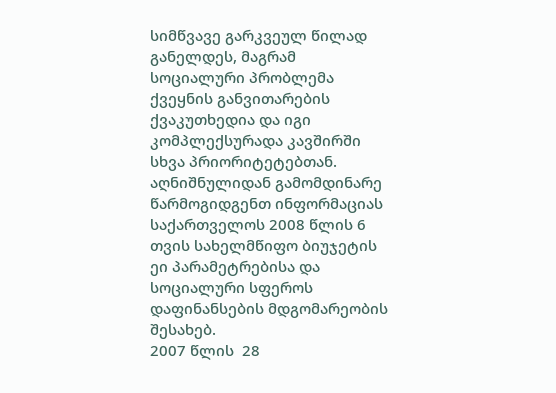სიმწვავე გარკვეულ წილად განელდეს, მაგრამ სოციალური პრობლემა ქვეყნის განვითარების  ქვაკუთხედია და იგი კომპლექსურადა კავშირში სხვა პრიორიტეტებთან. აღნიშნულიდან გამომდინარე წარმოგიდგენთ ინფორმაციას საქართველოს 2008 წლის 6 თვის სახელმწიფო ბიუჯეტის ეი პარამეტრებისა და სოციალური სფეროს დაფინანსების მდგომარეობის შესახებ.
2007 წლის  28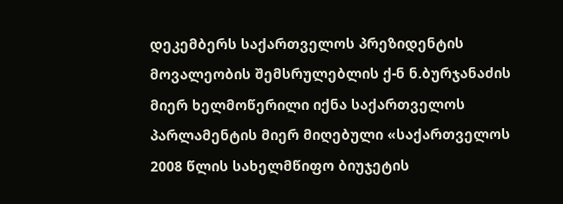დეკემბერს საქართველოს პრეზიდენტის მოვალეობის შემსრულებლის ქ-ნ ნ.ბურჯანაძის მიერ ხელმოწერილი იქნა საქართველოს პარლამენტის მიერ მიღებული «საქართველოს 2008 წლის სახელმწიფო ბიუჯეტის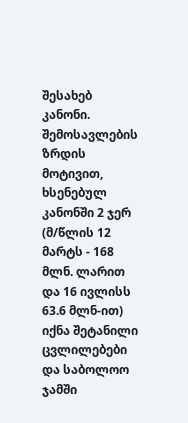შესახებ კანონი. შემოსავლების ზრდის მოტივით, ხსენებულ კანონში 2 ჯერ (მ/წლის 12 მარტს - 168 მლნ. ლარით და 16 ივლისს 63.6 მლნ-ით) იქნა შეტანილი ცვლილებები და საბოლოო ჯამში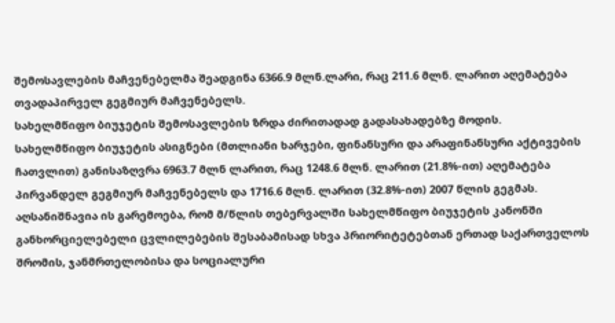შემოსავლების მაჩვენებელმა შეადგინა 6366.9 მლნ.ლარი, რაც 211.6 მლნ. ლარით აღემატება თვადაპირველ გეგმიურ მაჩვენებელს.
სახელმწიფო ბიუჯეტის შემოსავლების ზრდა ძირითადად გადასახადებზე მოდის.
სახელმწიფო ბიუჯეტის ასიგნები (მთლიანი ხარჯები, ფინანსური და არაფინანსური აქტივების ჩათვლით) განისაზღვრა 6963.7 მლნ ლარით, რაც 1248.6 მლნ. ლარით (21.8%-ით) აღემატება პირვანდელ გეგმიურ მაჩვენებელს და 1716.6 მლნ. ლარით (32.8%-ით) 2007 წლის გეგმას.
აღსანიშნავია ის გარემოება, რომ მ/წლის თებერვალში სახელმწიფო ბიუჯეტის კანონში განხორციელებელი ცვლილებების შესაბამისად სხვა პრიორიტეტებთან ერთად საქართველოს შრომის, ჯანმრთელობისა და სოციალური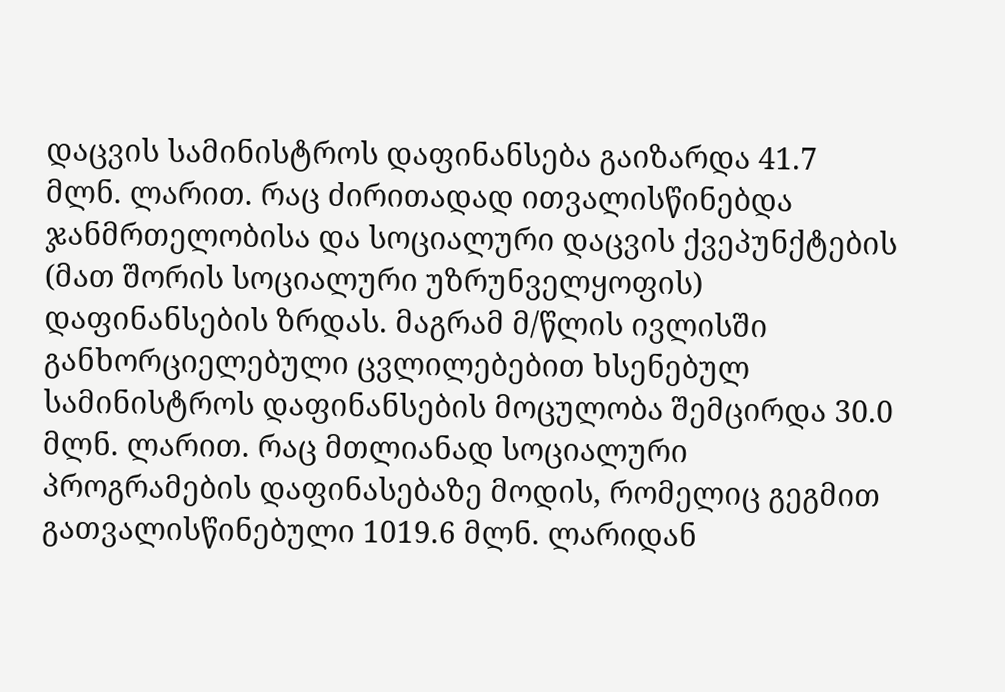დაცვის სამინისტროს დაფინანსება გაიზარდა 41.7 მლნ. ლარით. რაც ძირითადად ითვალისწინებდა ჯანმრთელობისა და სოციალური დაცვის ქვეპუნქტების (მათ შორის სოციალური უზრუნველყოფის) დაფინანსების ზრდას. მაგრამ მ/წლის ივლისში განხორციელებული ცვლილებებით ხსენებულ სამინისტროს დაფინანსების მოცულობა შემცირდა 30.0 მლნ. ლარით. რაც მთლიანად სოციალური პროგრამების დაფინასებაზე მოდის, რომელიც გეგმით გათვალისწინებული 1019.6 მლნ. ლარიდან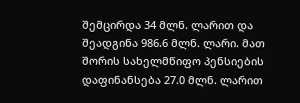შემცირდა 34 მლნ. ლარით და შეადგინა 986.6 მლნ. ლარი. მათ შორის სახელმწიფო პენსიების დაფინანსება 27.0 მლნ. ლარით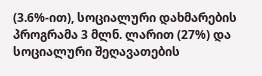(3.6%-ით), სოციალური დახმარების პროგრამა 3 მლნ. ლარით (27%) და სოციალური შეღავათების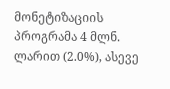მონეტიზაციის პროგრამა 4 მლნ. ლარით (2.0%), ასევე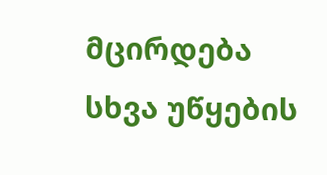მცირდება სხვა უწყების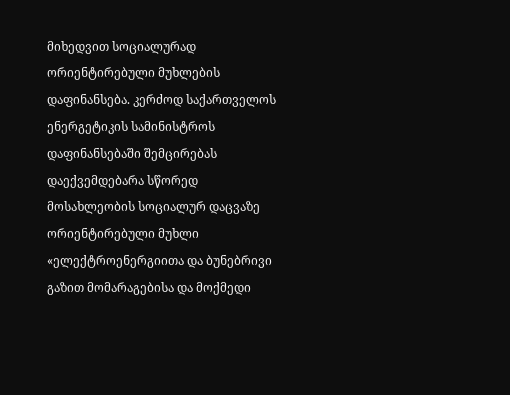მიხედვით სოციალურად ორიენტირებული მუხლების დაფინანსება. კერძოდ საქართველოს ენერგეტიკის სამინისტროს დაფინანსებაში შემცირებას დაექვემდებარა სწორედ მოსახლეობის სოციალურ დაცვაზე ორიენტირებული მუხლი «ელექტროენერგიითა და ბუნებრივი გაზით მომარაგებისა და მოქმედი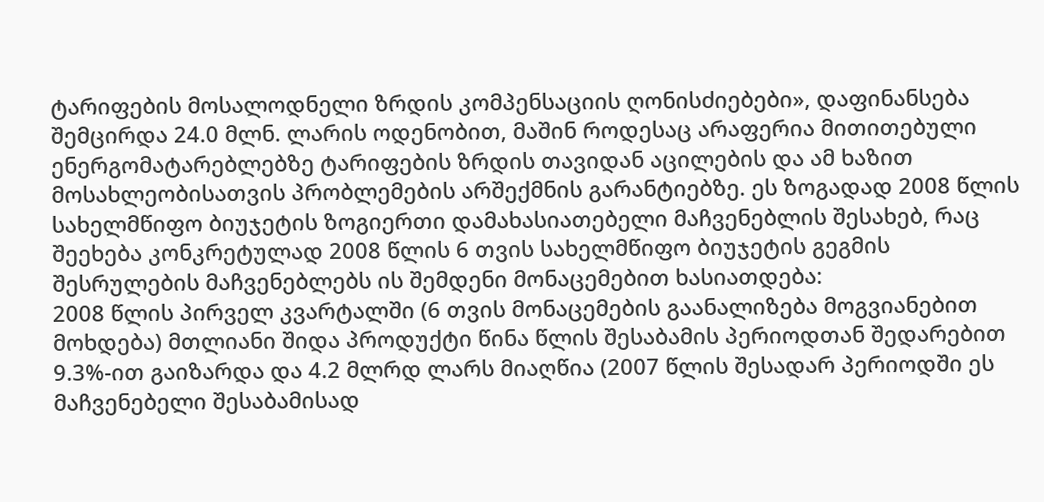ტარიფების მოსალოდნელი ზრდის კომპენსაციის ღონისძიებები», დაფინანსება შემცირდა 24.0 მლნ. ლარის ოდენობით, მაშინ როდესაც არაფერია მითითებული ენერგომატარებლებზე ტარიფების ზრდის თავიდან აცილების და ამ ხაზით მოსახლეობისათვის პრობლემების არშექმნის გარანტიებზე. ეს ზოგადად 2008 წლის სახელმწიფო ბიუჯეტის ზოგიერთი დამახასიათებელი მაჩვენებლის შესახებ, რაც შეეხება კონკრეტულად 2008 წლის 6 თვის სახელმწიფო ბიუჯეტის გეგმის შესრულების მაჩვენებლებს ის შემდენი მონაცემებით ხასიათდება:
2008 წლის პირველ კვარტალში (6 თვის მონაცემების გაანალიზება მოგვიანებით მოხდება) მთლიანი შიდა პროდუქტი წინა წლის შესაბამის პერიოდთან შედარებით 9.3%-ით გაიზარდა და 4.2 მლრდ ლარს მიაღწია (2007 წლის შესადარ პერიოდში ეს მაჩვენებელი შესაბამისად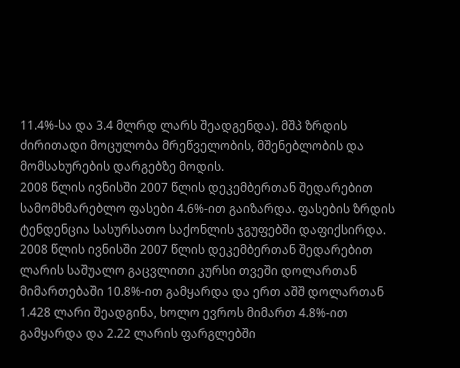11.4%-სა და 3.4 მლრდ ლარს შეადგენდა). მშპ ზრდის ძირითადი მოცულობა მრეწველობის, მშენებლობის და მომსახურების დარგებზე მოდის.
2008 წლის ივნისში 2007 წლის დეკემბერთან შედარებით სამომხმარებლო ფასები 4.6%-ით გაიზარდა. ფასების ზრდის ტენდენცია სასურსათო საქონლის ჯგუფებში დაფიქსირდა.
2008 წლის ივნისში 2007 წლის დეკემბერთან შედარებით ლარის საშუალო გაცვლითი კურსი თვეში დოლართან მიმართებაში 10.8%-ით გამყარდა და ერთ აშშ დოლართან 1.428 ლარი შეადგინა, ხოლო ევროს მიმართ 4.8%-ით გამყარდა და 2.22 ლარის ფარგლებში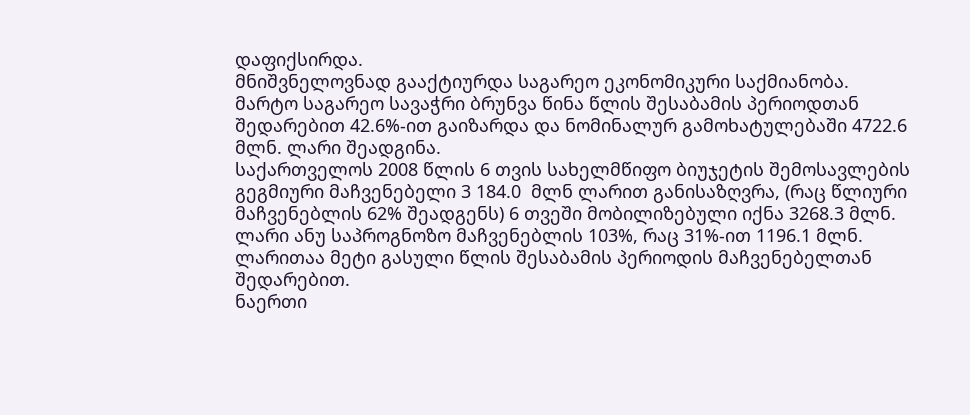დაფიქსირდა.
მნიშვნელოვნად გააქტიურდა საგარეო ეკონომიკური საქმიანობა. მარტო საგარეო სავაჭრი ბრუნვა წინა წლის შესაბამის პერიოდთან შედარებით 42.6%-ით გაიზარდა და ნომინალურ გამოხატულებაში 4722.6 მლნ. ლარი შეადგინა.
საქართველოს 2008 წლის 6 თვის სახელმწიფო ბიუჯეტის შემოსავლების გეგმიური მაჩვენებელი 3 184.0  მლნ ლარით განისაზღვრა, (რაც წლიური მაჩვენებლის 62% შეადგენს) 6 თვეში მობილიზებული იქნა 3268.3 მლნ. ლარი ანუ საპროგნოზო მაჩვენებლის 103%, რაც 31%-ით 1196.1 მლნ. ლარითაა მეტი გასული წლის შესაბამის პერიოდის მაჩვენებელთან შედარებით.
ნაერთი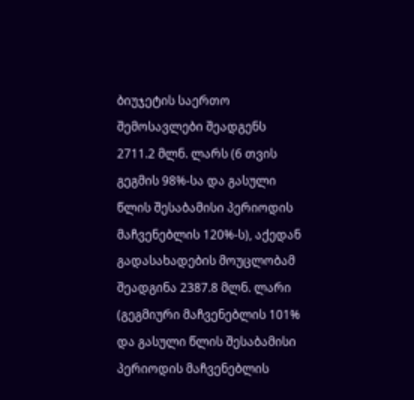ბიუჯეტის საერთო შემოსავლები შეადგენს 2711.2 მლნ. ლარს (6 თვის გეგმის 98%-სა და გასული წლის შესაბამისი პერიოდის მაჩვენებლის 120%-ს), აქედან გადასახადების მოუცლობამ შეადგინა 2387.8 მლნ. ლარი (გეგმიური მაჩვენებლის 101% და გასული წლის შესაბამისი პერიოდის მაჩვენებლის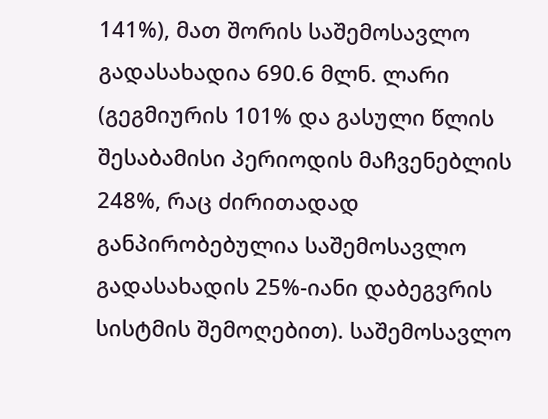141%), მათ შორის საშემოსავლო გადასახადია 690.6 მლნ. ლარი (გეგმიურის 101% და გასული წლის შესაბამისი პერიოდის მაჩვენებლის 248%, რაც ძირითადად განპირობებულია საშემოსავლო გადასახადის 25%-იანი დაბეგვრის სისტმის შემოღებით). საშემოსავლო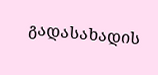გადასახადის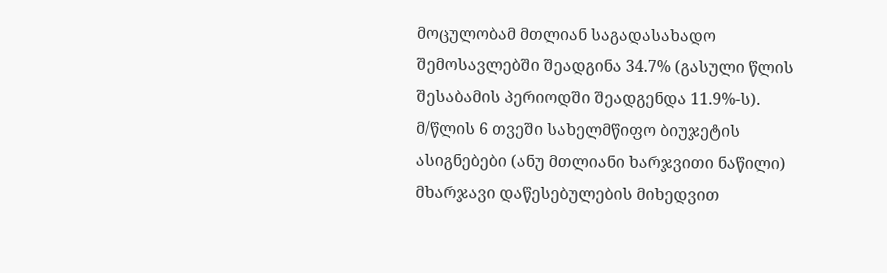მოცულობამ მთლიან საგადასახადო შემოსავლებში შეადგინა 34.7% (გასული წლის შესაბამის პერიოდში შეადგენდა 11.9%-ს).
მ/წლის 6 თვეში სახელმწიფო ბიუჯეტის ასიგნებები (ანუ მთლიანი ხარჯვითი ნაწილი) მხარჯავი დაწესებულების მიხედვით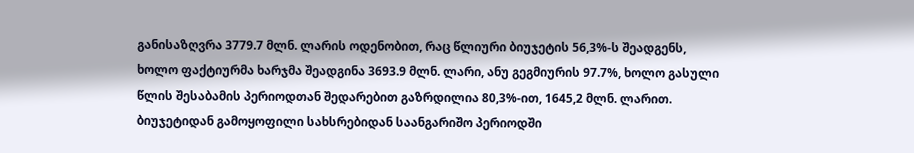განისაზღვრა 3779.7 მლნ. ლარის ოდენობით, რაც წლიური ბიუჯეტის 56,3%-ს შეადგენს, ხოლო ფაქტიურმა ხარჯმა შეადგინა 3693.9 მლნ. ლარი, ანუ გეგმიურის 97.7%, ხოლო გასული წლის შესაბამის პერიოდთან შედარებით გაზრდილია 80,3%-ით, 1645,2 მლნ. ლარით.
ბიუჯეტიდან გამოყოფილი სახსრებიდან საანგარიშო პერიოდში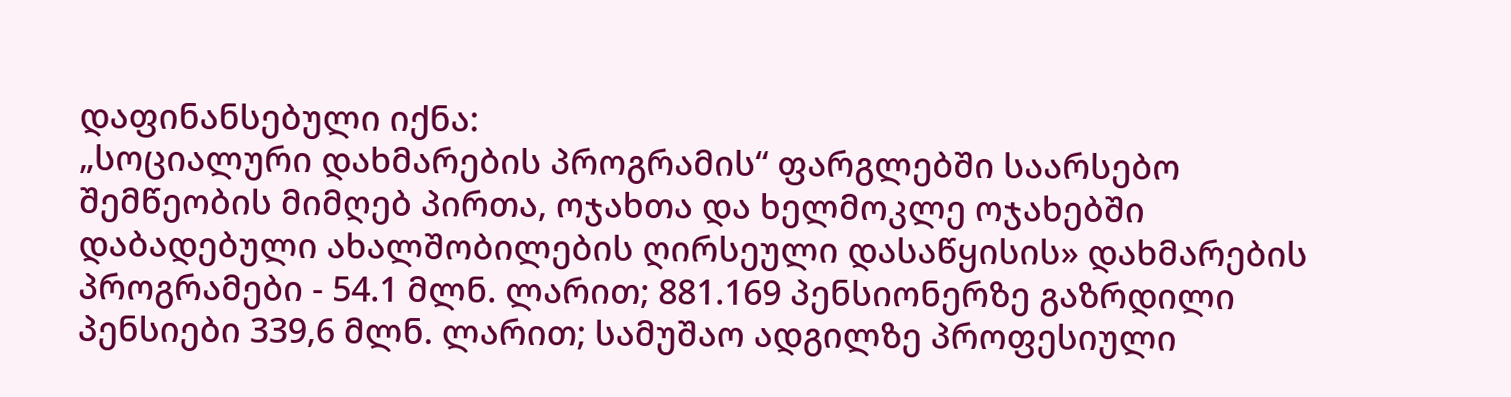დაფინანსებული იქნა:
„სოციალური დახმარების პროგრამის“ ფარგლებში საარსებო შემწეობის მიმღებ პირთა, ოჯახთა და ხელმოკლე ოჯახებში დაბადებული ახალშობილების ღირსეული დასაწყისის» დახმარების პროგრამები - 54.1 მლნ. ლარით; 881.169 პენსიონერზე გაზრდილი პენსიები 339,6 მლნ. ლარით; სამუშაო ადგილზე პროფესიული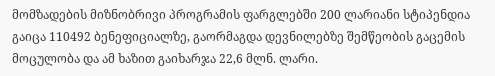მომზადების მიზნობრივი პროგრამის ფარგლებში 200 ლარიანი სტიპენდია გაიცა 110492 ბენეფიციალზე, გაორმაგდა დევნილებზე შემწეობის გაცემის მოცულობა და ამ ხაზით გაიხარჯა 22,6 მლნ. ლარი.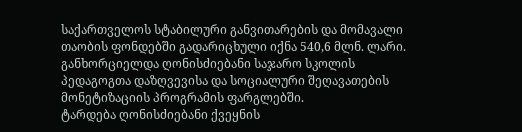საქართველოს სტაბილური განვითარების და მომავალი თაობის ფონდებში გადარიცხული იქნა 540,6 მლნ. ლარი.
განხორციელდა ღონისძიებანი საჯარო სკოლის პედაგოგთა დაზღვევისა და სოციალური შეღავათების მონეტიზაციის პროგრამის ფარგლებში.
ტარდება ღონისძიებანი ქვეყნის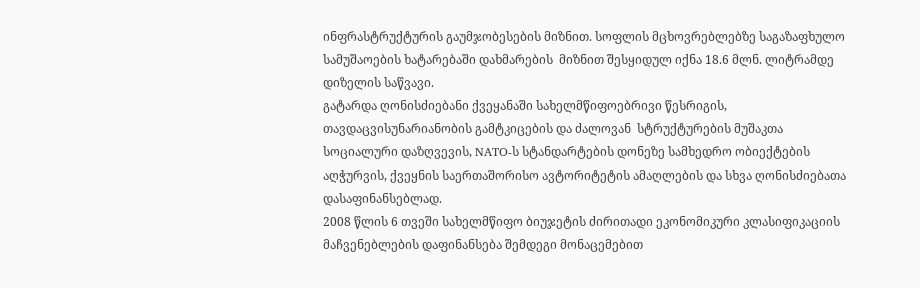ინფრასტრუქტურის გაუმჯობესების მიზნით. სოფლის მცხოვრებლებზე საგაზაფხულო  სამუშაოების ხატარებაში დახმარების  მიზნით შესყიდულ იქნა 18.6 მლნ. ლიტრამდე დიზელის საწვავი.
გატარდა ღონისძიებანი ქვეყანაში სახელმწიფოებრივი წესრიგის, თავდაცვისუნარიანობის გამტკიცების და ძალოვან  სტრუქტურების მუშაკთა სოციალური დაზღვევის, NATO-ს სტანდარტების დონეზე სამხედრო ობიექტების აღჭურვის, ქვეყნის საერთაშორისო ავტორიტეტის ამაღლების და სხვა ღონისძიებათა დასაფინანსებლად.
2008 წლის 6 თვეში სახელმწიფო ბიუჯეტის ძირითადი ეკონომიკური კლასიფიკაციის მაჩვენებლების დაფინანსება შემდეგი მონაცემებით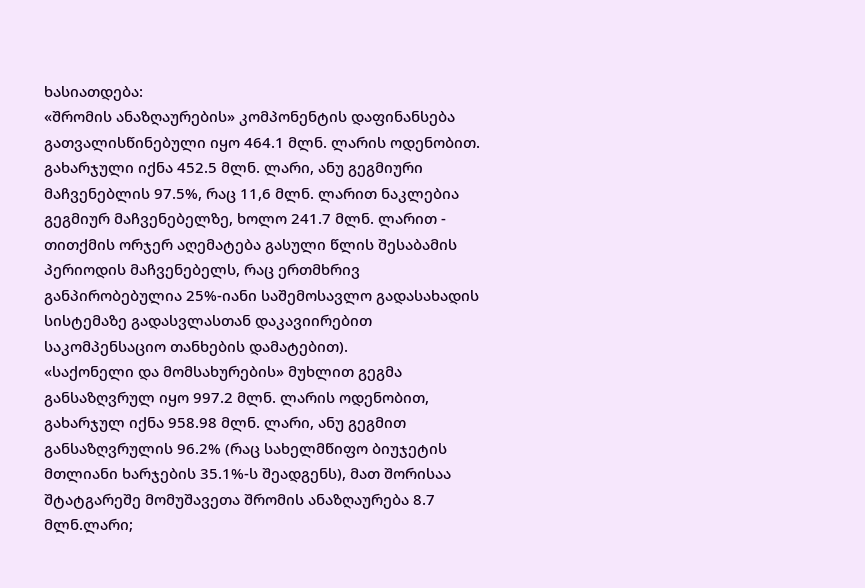ხასიათდება:
«შრომის ანაზღაურების» კომპონენტის დაფინანსება გათვალისწინებული იყო 464.1 მლნ. ლარის ოდენობით. გახარჯული იქნა 452.5 მლნ. ლარი, ანუ გეგმიური მაჩვენებლის 97.5%, რაც 11,6 მლნ. ლარით ნაკლებია გეგმიურ მაჩვენებელზე, ხოლო 241.7 მლნ. ლარით - თითქმის ორჯერ აღემატება გასული წლის შესაბამის პერიოდის მაჩვენებელს, რაც ერთმხრივ განპირობებულია 25%-იანი საშემოსავლო გადასახადის  სისტემაზე გადასვლასთან დაკავიირებით საკომპენსაციო თანხების დამატებით).
«საქონელი და მომსახურების» მუხლით გეგმა განსაზღვრულ იყო 997.2 მლნ. ლარის ოდენობით, გახარჯულ იქნა 958.98 მლნ. ლარი, ანუ გეგმით განსაზღვრულის 96.2% (რაც სახელმწიფო ბიუჯეტის მთლიანი ხარჯების 35.1%-ს შეადგენს), მათ შორისაა შტატგარეშე მომუშავეთა შრომის ანაზღაურება 8.7 მლნ.ლარი;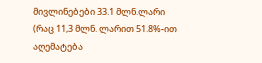მივლინებები 33.1 მლნ.ლარი (რაც 11,3 მლნ. ლარით 51.8%-ით აღემატება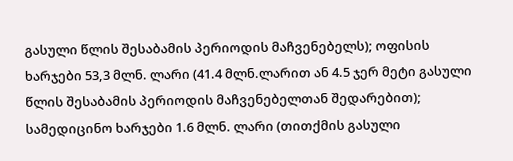გასული წლის შესაბამის პერიოდის მაჩვენებელს); ოფისის ხარჯები 53,3 მლნ. ლარი (41.4 მლნ.ლარით ან 4.5 ჯერ მეტი გასული წლის შესაბამის პერიოდის მაჩვენებელთან შედარებით); სამედიცინო ხარჯები 1.6 მლნ. ლარი (თითქმის გასული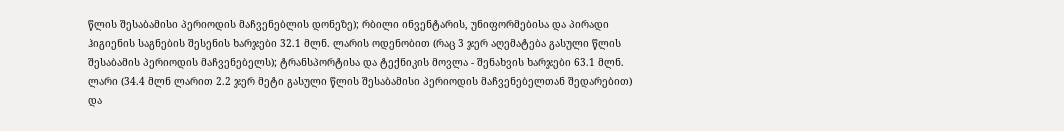წლის შესაბამისი პერიოდის მაჩვენებლის დონეზე); რბილი ინვენტარის, უნიფორმებისა და პირადი ჰიგიენის საგნების შესენის ხარჯები 32.1 მლნ. ლარის ოდენობით (რაც 3 ჯერ აღემატება გასული წლის შესაბამის პერიოდის მაჩვენებელს); ტრანსპორტისა და ტექნიკის მოვლა - შენახვის ხარჯები 63.1 მლნ. ლარი (34.4 მლნ ლარით 2.2 ჯერ მეტი გასული წლის შესაბამისი პერიოდის მაჩვენებელთან შედარებით) და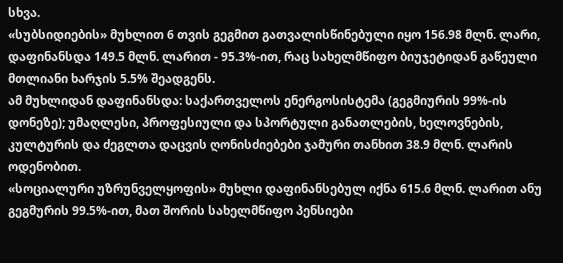სხვა.
«სუბსიდიების» მუხლით 6 თვის გეგმით გათვალისწინებული იყო 156.98 მლნ. ლარი, დაფინანსდა 149.5 მლნ. ლარით - 95.3%-ით, რაც სახელმწიფო ბიუჯეტიდან გაწეული მთლიანი ხარჯის 5.5% შეადგენს.
ამ მუხლიდან დაფინანსდა: საქართველოს ენერგოსისტემა (გეგმიურის 99%-ის დონეზე); უმაღლესი, პროფესიული და სპორტული განათლების, ხელოვნების, კულტურის და ძეგლთა დაცვის ღონისძიებები ჯამური თანხით 38.9 მლნ. ლარის ოდენობით.
«სოციალური უზრუნველყოფის» მუხლი დაფინანსებულ იქნა 615.6 მლნ. ლარით ანუ გეგმურის 99.5%-ით, მათ შორის სახელმწიფო პენსიები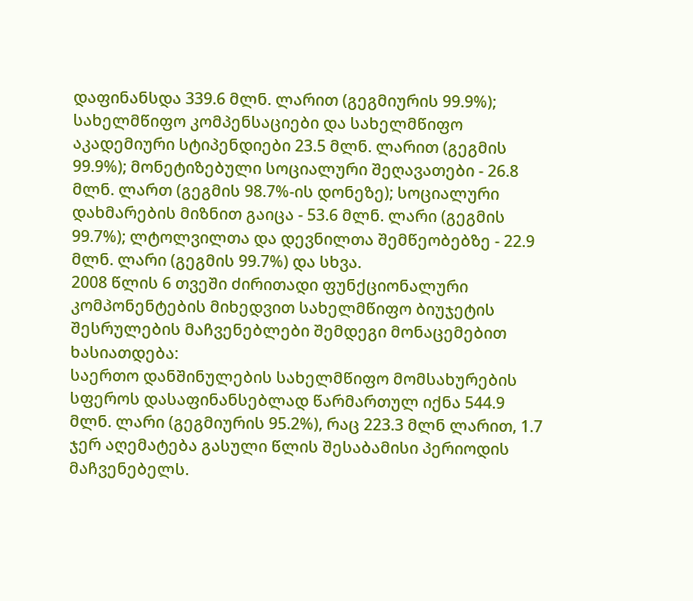დაფინანსდა 339.6 მლნ. ლარით (გეგმიურის 99.9%); სახელმწიფო კომპენსაციები და სახელმწიფო აკადემიური სტიპენდიები 23.5 მლნ. ლარით (გეგმის 99.9%); მონეტიზებული სოციალური შეღავათები - 26.8 მლნ. ლართ (გეგმის 98.7%-ის დონეზე); სოციალური დახმარების მიზნით გაიცა - 53.6 მლნ. ლარი (გეგმის 99.7%); ლტოლვილთა და დევნილთა შემწეობებზე - 22.9 მლნ. ლარი (გეგმის 99.7%) და სხვა.
2008 წლის 6 თვეში ძირითადი ფუნქციონალური კომპონენტების მიხედვით სახელმწიფო ბიუჯეტის შესრულების მაჩვენებლები შემდეგი მონაცემებით ხასიათდება:
საერთო დანშინულების სახელმწიფო მომსახურების სფეროს დასაფინანსებლად წარმართულ იქნა 544.9 მლნ. ლარი (გეგმიურის 95.2%), რაც 223.3 მლნ ლარით, 1.7 ჯერ აღემატება გასული წლის შესაბამისი პერიოდის მაჩვენებელს.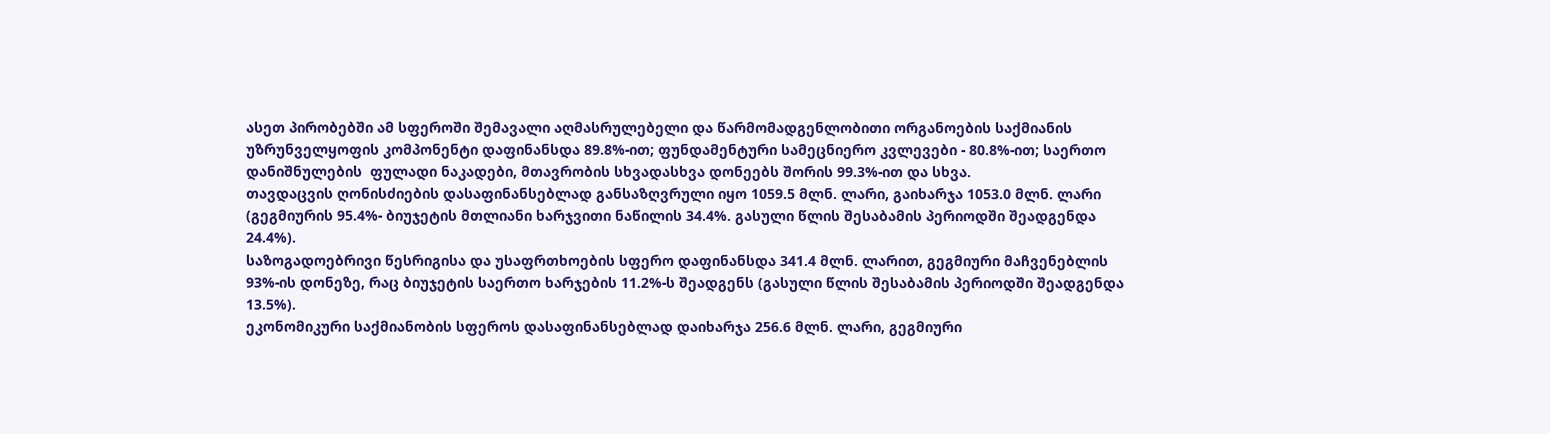ასეთ პირობებში ამ სფეროში შემავალი აღმასრულებელი და წარმომადგენლობითი ორგანოების საქმიანის უზრუნველყოფის კომპონენტი დაფინანსდა 89.8%-ით; ფუნდამენტური სამეცნიერო კვლევები - 80.8%-ით; საერთო დანიშნულების  ფულადი ნაკადები, მთავრობის სხვადასხვა დონეებს შორის 99.3%-ით და სხვა.
თავდაცვის ღონისძიების დასაფინანსებლად განსაზღვრული იყო 1059.5 მლნ. ლარი, გაიხარჯა 1053.0 მლნ. ლარი (გეგმიურის 95.4%- ბიუჯეტის მთლიანი ხარჯვითი ნაწილის 34.4%. გასული წლის შესაბამის პერიოდში შეადგენდა 24.4%).
საზოგადოებრივი წესრიგისა და უსაფრთხოების სფერო დაფინანსდა 341.4 მლნ. ლარით, გეგმიური მაჩვენებლის 93%-ის დონეზე, რაც ბიუჯეტის საერთო ხარჯების 11.2%-ს შეადგენს (გასული წლის შესაბამის პერიოდში შეადგენდა 13.5%).
ეკონომიკური საქმიანობის სფეროს დასაფინანსებლად დაიხარჯა 256.6 მლნ. ლარი, გეგმიური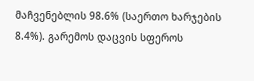მაჩვენებლის 98.6% (საერთო ხარჯების 8.4%). გარემოს დაცვის სფეროს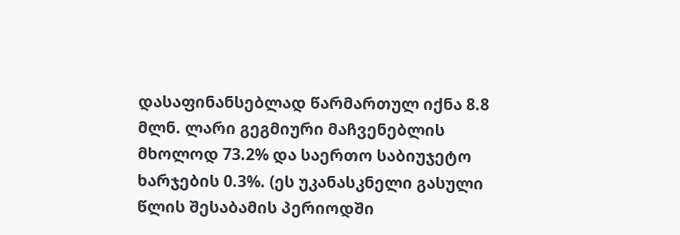დასაფინანსებლად წარმართულ იქნა 8.8 მლნ. ლარი გეგმიური მაჩვენებლის მხოლოდ 73.2% და საერთო საბიუჯეტო ხარჯების 0.3%. (ეს უკანასკნელი გასული წლის შესაბამის პერიოდში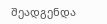შეადგენდა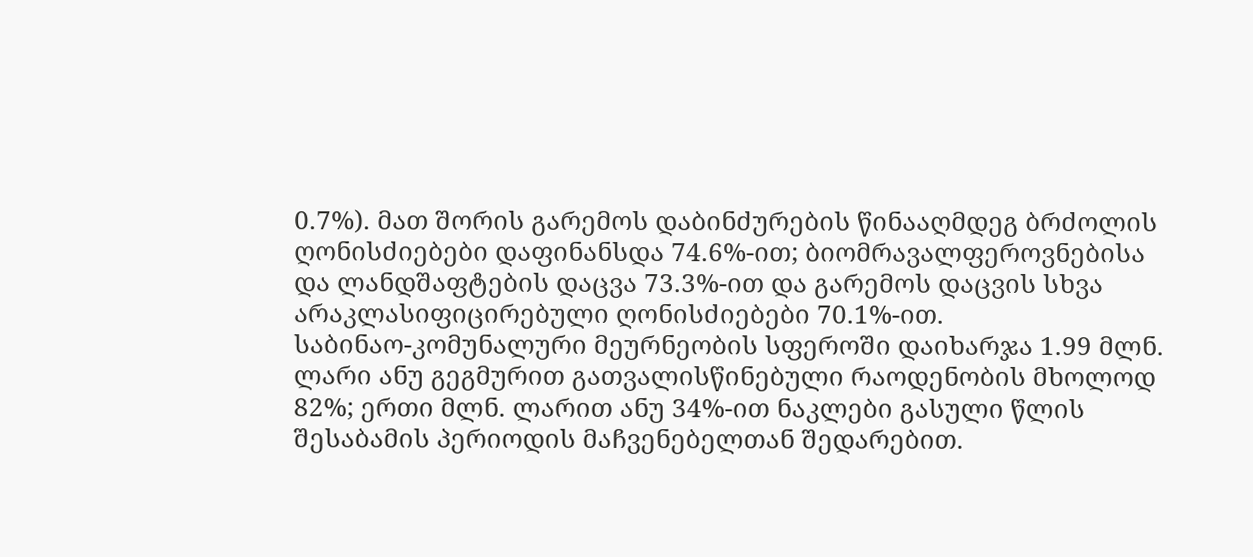0.7%). მათ შორის გარემოს დაბინძურების წინააღმდეგ ბრძოლის ღონისძიებები დაფინანსდა 74.6%-ით; ბიომრავალფეროვნებისა და ლანდშაფტების დაცვა 73.3%-ით და გარემოს დაცვის სხვა არაკლასიფიცირებული ღონისძიებები 70.1%-ით.
საბინაო-კომუნალური მეურნეობის სფეროში დაიხარჯა 1.99 მლნ. ლარი ანუ გეგმურით გათვალისწინებული რაოდენობის მხოლოდ 82%; ერთი მლნ. ლარით ანუ 34%-ით ნაკლები გასული წლის შესაბამის პერიოდის მაჩვენებელთან შედარებით.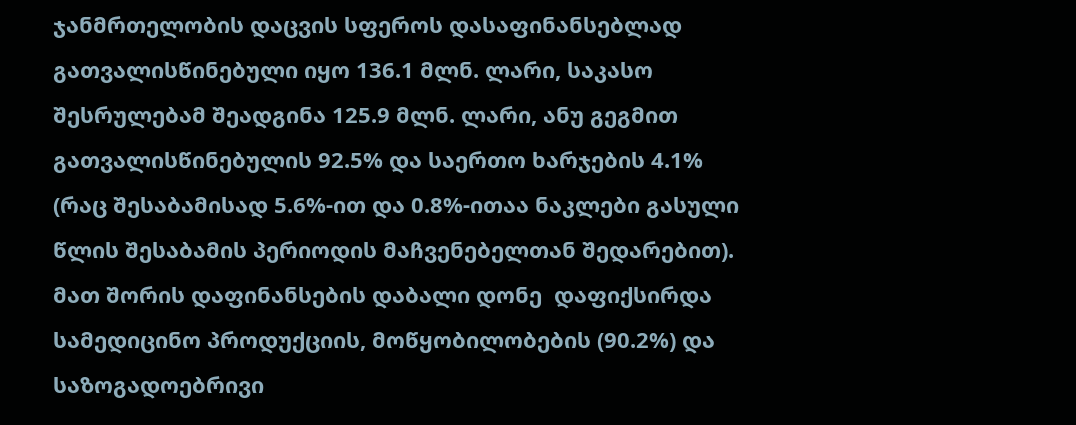ჯანმრთელობის დაცვის სფეროს დასაფინანსებლად გათვალისწინებული იყო 136.1 მლნ. ლარი, საკასო შესრულებამ შეადგინა 125.9 მლნ. ლარი, ანუ გეგმით გათვალისწინებულის 92.5% და საერთო ხარჯების 4.1% (რაც შესაბამისად 5.6%-ით და 0.8%-ითაა ნაკლები გასული წლის შესაბამის პერიოდის მაჩვენებელთან შედარებით). მათ შორის დაფინანსების დაბალი დონე  დაფიქსირდა სამედიცინო პროდუქციის, მოწყობილობების (90.2%) და საზოგადოებრივი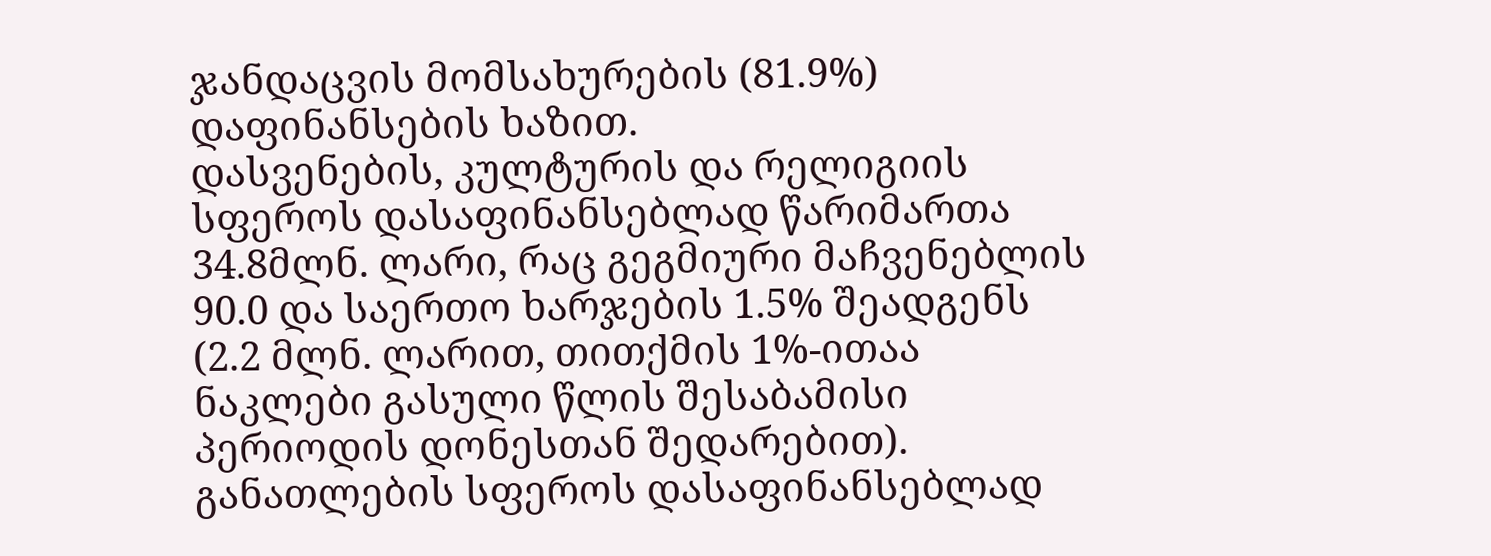ჯანდაცვის მომსახურების (81.9%) დაფინანსების ხაზით.
დასვენების, კულტურის და რელიგიის სფეროს დასაფინანსებლად წარიმართა 34.8მლნ. ლარი, რაც გეგმიური მაჩვენებლის 90.0 და საერთო ხარჯების 1.5% შეადგენს (2.2 მლნ. ლარით, თითქმის 1%-ითაა ნაკლები გასული წლის შესაბამისი პერიოდის დონესთან შედარებით).
განათლების სფეროს დასაფინანსებლად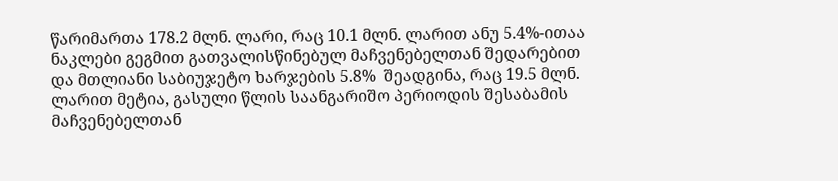წარიმართა 178.2 მლნ. ლარი, რაც 10.1 მლნ. ლარით ანუ 5.4%-ითაა ნაკლები გეგმით გათვალისწინებულ მაჩვენებელთან შედარებით და მთლიანი საბიუჯეტო ხარჯების 5.8%  შეადგინა, რაც 19.5 მლნ. ლარით მეტია, გასული წლის საანგარიშო პერიოდის შესაბამის მაჩვენებელთან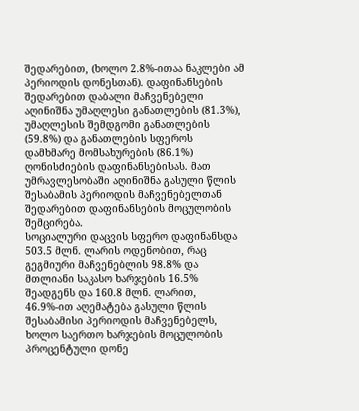შედარებით, (ხოლო 2.8%-ითაა ნაკლები ამ პერიოდის დონესთან). დაფინანსების შედარებით დაბალი მაჩვენებელი აღინიშნა უმაღლესი განათლების (81.3%), უმაღლესის შემდგომი განათლების (59.8%) და განათლების სფეროს დამხმარე მომსახურების (86.1%) ღონისძიების დაფინანსებისას. მათ უმრავლესობაში აღინიშნა გასული წლის შესაბამის პერიოდის მაჩვენებელთან შედარებით დაფინანსების მოცულობის შემცირება.
სოციალური დაცვის სფერო დაფინანსდა 503.5 მლნ. ლარის ოდენობით, რაც გეგმიური მაჩვენებლის 98.8% და მთლიანი საკასო ხარჯების 16.5%  შეადგენს და 160.8 მლნ. ლარით, 46.9%-ით აღემატება გასული წლის შესაბამისი პერიოდის მაჩვენებელს, ხოლო საერთო ხარჯების მოცულობის პროცენტული დონე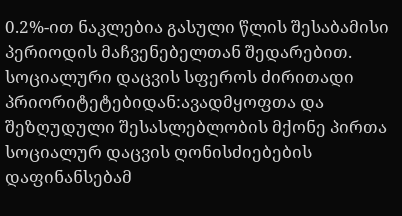0.2%-ით ნაკლებია გასული წლის შესაბამისი პერიოდის მაჩვენებელთან შედარებით.
სოციალური დაცვის სფეროს ძირითადი პრიორიტეტებიდან:ავადმყოფთა და შეზღუდული შესასლებლობის მქონე პირთა სოციალურ დაცვის ღონისძიებების დაფინანსებამ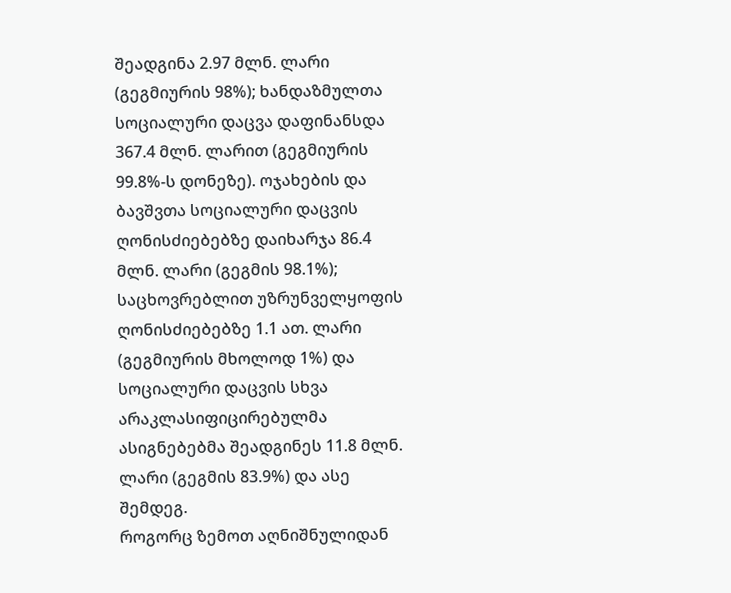შეადგინა 2.97 მლნ. ლარი (გეგმიურის 98%); ხანდაზმულთა სოციალური დაცვა დაფინანსდა 367.4 მლნ. ლარით (გეგმიურის 99.8%-ს დონეზე). ოჯახების და ბავშვთა სოციალური დაცვის ღონისძიებებზე დაიხარჯა 86.4 მლნ. ლარი (გეგმის 98.1%); საცხოვრებლით უზრუნველყოფის ღონისძიებებზე 1.1 ათ. ლარი (გეგმიურის მხოლოდ 1%) და სოციალური დაცვის სხვა არაკლასიფიცირებულმა ასიგნებებმა შეადგინეს 11.8 მლნ. ლარი (გეგმის 83.9%) და ასე შემდეგ.
როგორც ზემოთ აღნიშნულიდან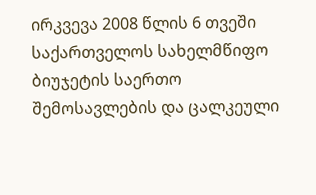ირკვევა 2008 წლის 6 თვეში საქართველოს სახელმწიფო ბიუჯეტის საერთო შემოსავლების და ცალკეული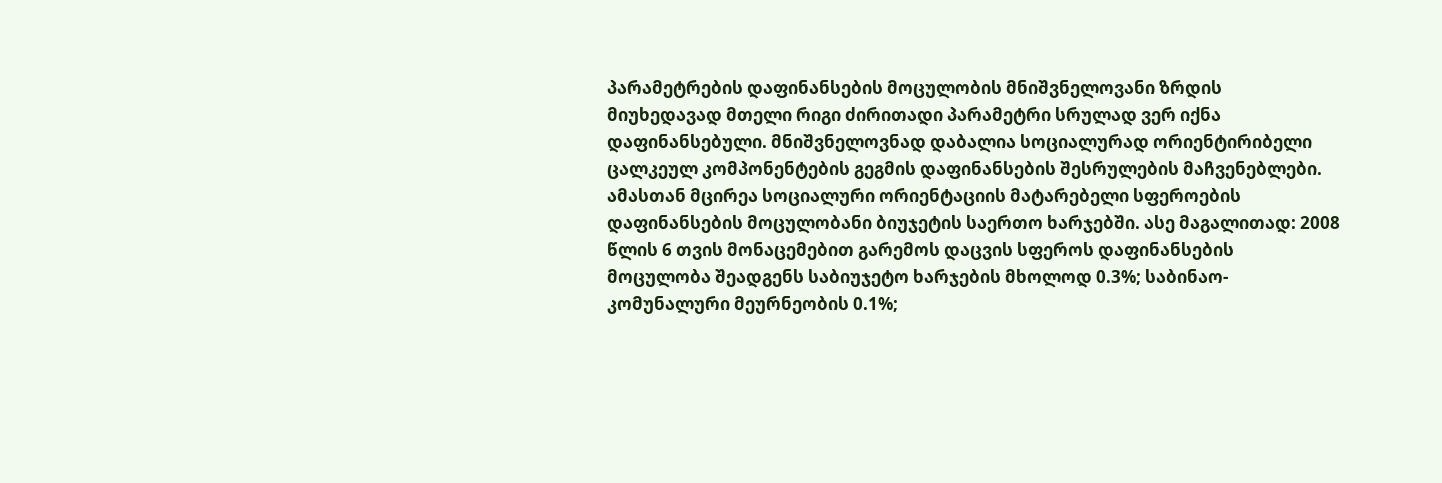პარამეტრების დაფინანსების მოცულობის მნიშვნელოვანი ზრდის მიუხედავად მთელი რიგი ძირითადი პარამეტრი სრულად ვერ იქნა დაფინანსებული. მნიშვნელოვნად დაბალია სოციალურად ორიენტირიბელი ცალკეულ კომპონენტების გეგმის დაფინანსების შესრულების მაჩვენებლები. ამასთან მცირეა სოციალური ორიენტაციის მატარებელი სფეროების დაფინანსების მოცულობანი ბიუჯეტის საერთო ხარჯებში. ასე მაგალითად: 2008 წლის 6 თვის მონაცემებით გარემოს დაცვის სფეროს დაფინანსების მოცულობა შეადგენს საბიუჯეტო ხარჯების მხოლოდ 0.3%; საბინაო-კომუნალური მეურნეობის 0.1%;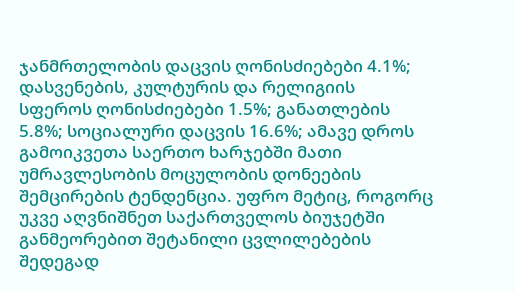ჯანმრთელობის დაცვის ღონისძიებები 4.1%; დასვენების, კულტურის და რელიგიის  სფეროს ღონისძიებები 1.5%; განათლების 5.8%; სოციალური დაცვის 16.6%; ამავე დროს გამოიკვეთა საერთო ხარჯებში მათი უმრავლესობის მოცულობის დონეების შემცირების ტენდენცია. უფრო მეტიც, როგორც უკვე აღვნიშნეთ საქართველოს ბიუჯეტში განმეორებით შეტანილი ცვლილებების შედეგად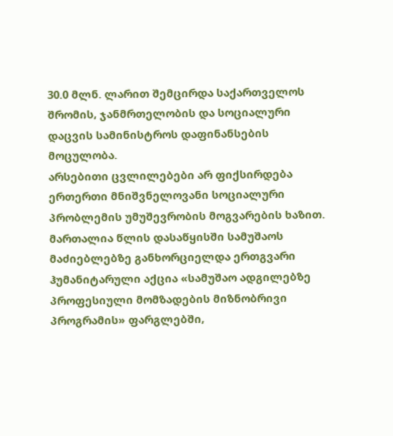30.0 მლნ. ლარით შემცირდა საქართველოს შრომის, ჯანმრთელობის და სოციალური დაცვის სამინისტროს დაფინანსების მოცულობა.
არსებითი ცვლილებები არ ფიქსირდება ერთერთი მნიშვნელოვანი სოციალური პრობლემის უმუშევრობის მოგვარების ხაზით. მართალია წლის დასაწყისში სამუშაოს მაძიებლებზე განხორციელდა ერთგვარი ჰუმანიტარული აქცია «სამუშაო ადგილებზე პროფესიული მომზადების მიზნობრივი პროგრამის» ფარგლებში,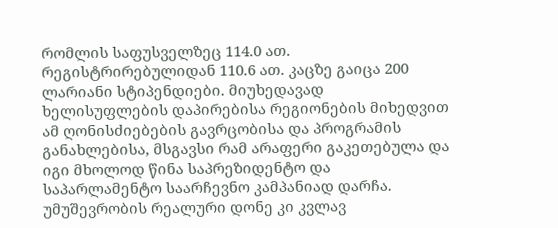რომლის საფუსველზეც 114.0 ათ. რეგისტრირებულიდან 110.6 ათ. კაცზე გაიცა 200 ლარიანი სტიპენდიები. მიუხედავად ხელისუფლების დაპირებისა რეგიონების მიხედვით ამ ღონისძიებების გავრცობისა და პროგრამის განახლებისა, მსგავსი რამ არაფერი გაკეთებულა და იგი მხოლოდ წინა საპრეზიდენტო და საპარლამენტო საარჩევნო კამპანიად დარჩა. უმუშევრობის რეალური დონე კი კვლავ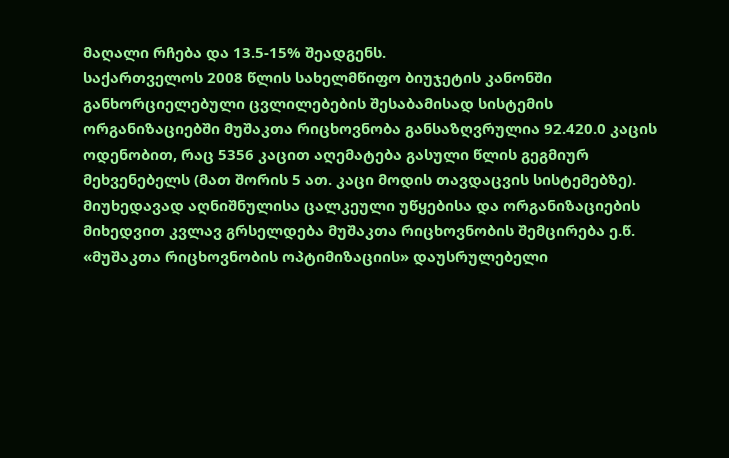მაღალი რჩება და 13.5-15% შეადგენს.
საქართველოს 2008 წლის სახელმწიფო ბიუჯეტის კანონში განხორციელებული ცვლილებების შესაბამისად სისტემის ორგანიზაციებში მუშაკთა რიცხოვნობა განსაზღვრულია 92.420.0 კაცის ოდენობით, რაც 5356 კაცით აღემატება გასული წლის გეგმიურ მეხვენებელს (მათ შორის 5 ათ. კაცი მოდის თავდაცვის სისტემებზე). მიუხედავად აღნიშნულისა ცალკეული უწყებისა და ორგანიზაციების მიხედვით კვლავ გრსელდება მუშაკთა რიცხოვნობის შემცირება ე.წ. «მუშაკთა რიცხოვნობის ოპტიმიზაციის» დაუსრულებელი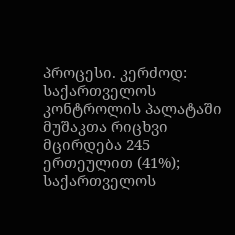პროცესი. კერძოდ: საქართველოს კონტროლის პალატაში მუშაკთა რიცხვი მცირდება 245 ერთეულით (41%); საქართველოს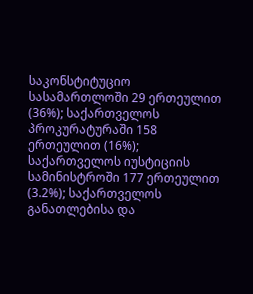საკონსტიტუციო სასამართლოში 29 ერთეულით (36%); საქართველოს პროკურატურაში 158 ერთეულით (16%); საქართველოს იუსტიციის სამინისტროში 177 ერთეულით (3.2%); საქართველოს განათლებისა და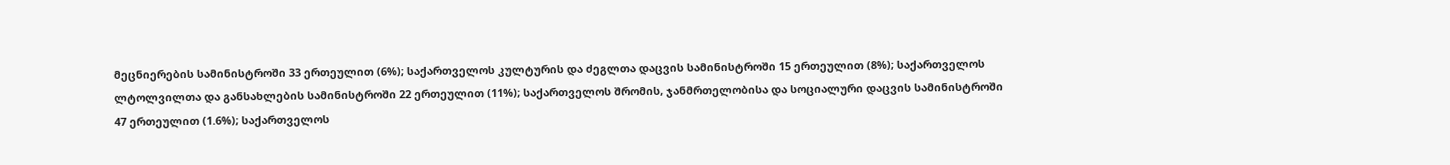მეცნიერების სამინისტროში 33 ერთეულით (6%); საქართველოს კულტურის და ძეგლთა დაცვის სამინისტროში 15 ერთეულით (8%); საქართველოს ლტოლვილთა და განსახლების სამინისტროში 22 ერთეულით (11%); საქართველოს შრომის, ჯანმრთელობისა და სოციალური დაცვის სამინისტროში 47 ერთეულით (1.6%); საქართველოს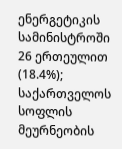ენერგეტიკის სამინისტროში 26 ერთეულით (18.4%); საქართველოს სოფლის მეურნეობის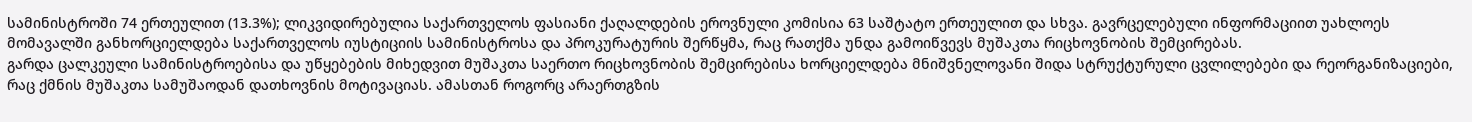სამინისტროში 74 ერთეულით (13.3%); ლიკვიდირებულია საქართველოს ფასიანი ქაღალდების ეროვნული კომისია 63 საშტატო ერთეულით და სხვა. გავრცელებული ინფორმაციით უახლოეს მომავალში განხორციელდება საქართველოს იუსტიციის სამინისტროსა და პროკურატურის შერწყმა, რაც რათქმა უნდა გამოიწვევს მუშაკთა რიცხოვნობის შემცირებას.
გარდა ცალკეული სამინისტროებისა და უწყებების მიხედვით მუშაკთა საერთო რიცხოვნობის შემცირებისა ხორციელდება მნიშვნელოვანი შიდა სტრუქტურული ცვლილებები და რეორგანიზაციები, რაც ქმნის მუშაკთა სამუშაოდან დათხოვნის მოტივაციას. ამასთან როგორც არაერთგზის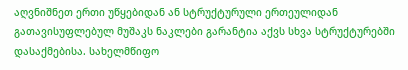აღვნიშნეთ ერთი უწყებიდან ან სტრუქტურული ერთეულიდან გათავისუფლებულ მუშაკს ნაკლები გარანტია აქვს სხვა სტრუქტურებში დასაქმებისა. სახელმწიფო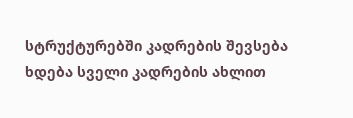სტრუქტურებში კადრების შევსება ხდება სველი კადრების ახლით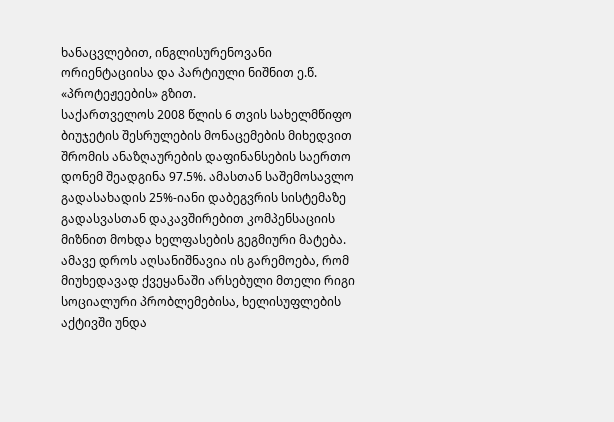ხანაცვლებით, ინგლისურენოვანი ორიენტაციისა და პარტიული ნიშნით ე.წ. «პროტეჟეების» გზით.
საქართველოს 2008 წლის 6 თვის სახელმწიფო ბიუჯეტის შესრულების მონაცემების მიხედვით შრომის ანაზღაურების დაფინანსების საერთო დონემ შეადგინა 97.5%. ამასთან საშემოსავლო გადასახადის 25%-იანი დაბეგვრის სისტემაზე გადასვასთან დაკავშირებით კომპენსაციის მიზნით მოხდა ხელფასების გეგმიური მატება. ამავე დროს აღსანიშნავია ის გარემოება, რომ მიუხედავად ქვეყანაში არსებული მთელი რიგი სოციალური პრობლემებისა, ხელისუფლების აქტივში უნდა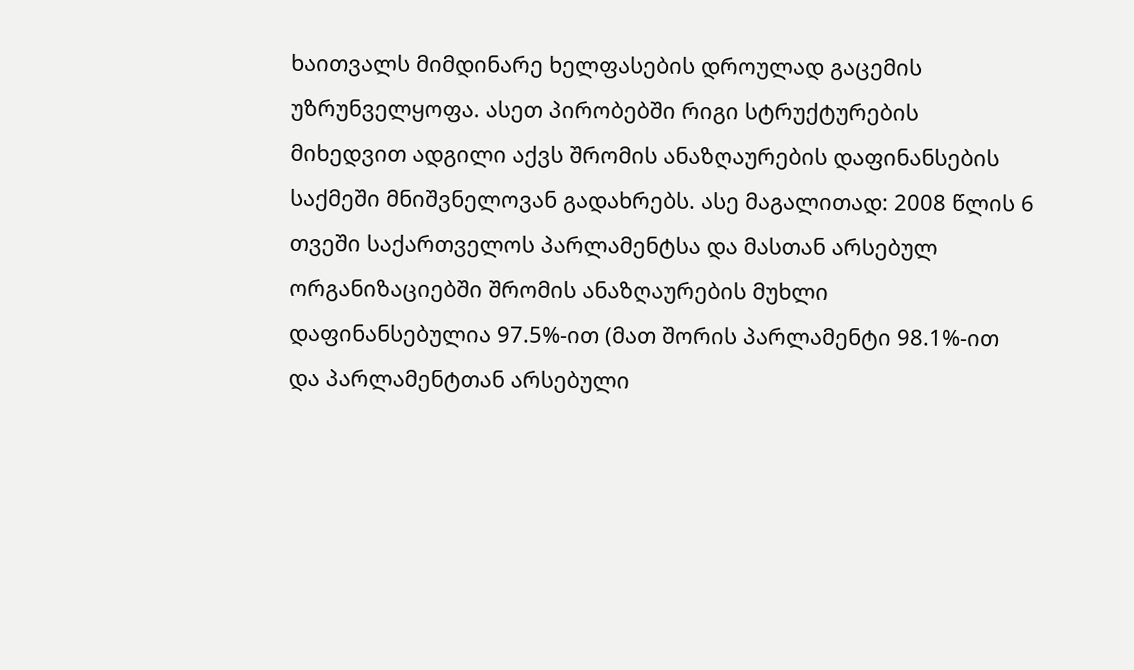ხაითვალს მიმდინარე ხელფასების დროულად გაცემის უზრუნველყოფა. ასეთ პირობებში რიგი სტრუქტურების მიხედვით ადგილი აქვს შრომის ანაზღაურების დაფინანსების საქმეში მნიშვნელოვან გადახრებს. ასე მაგალითად: 2008 წლის 6 თვეში საქართველოს პარლამენტსა და მასთან არსებულ ორგანიზაციებში შრომის ანაზღაურების მუხლი დაფინანსებულია 97.5%-ით (მათ შორის პარლამენტი 98.1%-ით და პარლამენტთან არსებული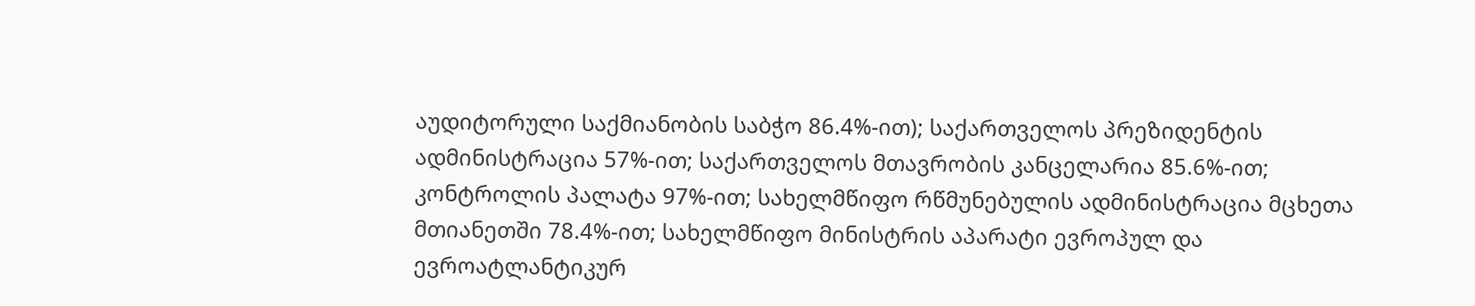აუდიტორული საქმიანობის საბჭო 86.4%-ით); საქართველოს პრეზიდენტის ადმინისტრაცია 57%-ით; საქართველოს მთავრობის კანცელარია 85.6%-ით; კონტროლის პალატა 97%-ით; სახელმწიფო რწმუნებულის ადმინისტრაცია მცხეთა მთიანეთში 78.4%-ით; სახელმწიფო მინისტრის აპარატი ევროპულ და ევროატლანტიკურ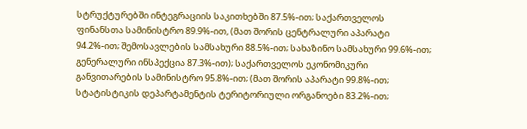სტრუქტურებში ინტეგრაციის საკითხებში 87.5%-ით; საქართველოს ფინანსთა სამინისტრო 89.9%-ით, (მათ შორის ცენტრალური აპარატი 94.2%-ით; შემოსავლების სამსახური 88.5%-ით; სახაზინო სამსახური 99.6%-ით; გენერალური ინსპექცია 87.3%-ით); საქართველოს ეკონომიკური განვითარების სამინისტრო 95.8%-ით; (მათ შორის აპარატი 99.8%-ით; სტატისტიკის დეპარტამენტის ტერიტორიული ორგანოები 83.2%-ით;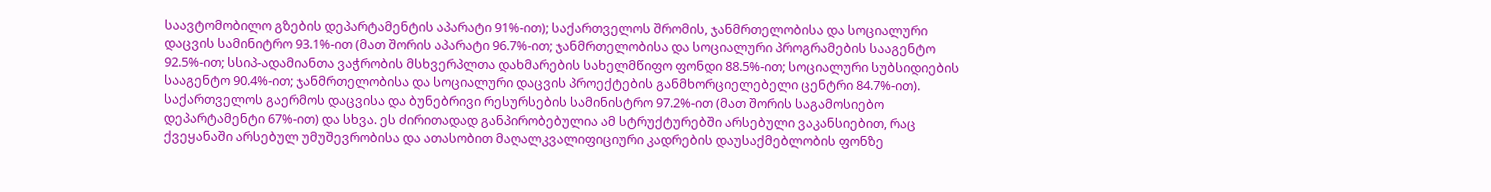საავტომობილო გზების დეპარტამენტის აპარატი 91%-ით); საქართველოს შრომის, ჯანმრთელობისა და სოციალური დაცვის სამინიტრო 93.1%-ით (მათ შორის აპარატი 96.7%-ით; ჯანმრთელობისა და სოციალური პროგრამების სააგენტო 92.5%-ით; სსიპ-ადამიანთა ვაჭრობის მსხვერპლთა დახმარების სახელმწიფო ფონდი 88.5%-ით; სოციალური სუბსიდიების სააგენტო 90.4%-ით; ჯანმრთელობისა და სოციალური დაცვის პროექტების განმხორციელებელი ცენტრი 84.7%-ით). საქართველოს გაერმოს დაცვისა და ბუნებრივი რესურსების სამინისტრო 97.2%-ით (მათ შორის საგამოსიებო დეპარტამენტი 67%-ით) და სხვა. ეს ძირითადად განპირობებულია ამ სტრუქტურებში არსებული ვაკანსიებით, რაც ქვეყანაში არსებულ უმუშევრობისა და ათასობით მაღალკვალიფიციური კადრების დაუსაქმებლობის ფონზე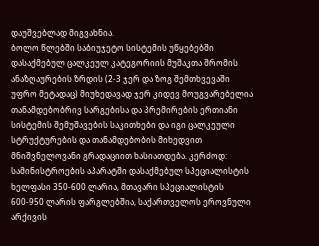დაუშვებლად მიგვახნია.
ბოლო წლებში საბიუჯეტო სისტემის უწყებებში დასაქმებულ ცალკეულ კატეგორიის მუშაკთა შრომის ანაზღაურების ზრდის (2-3 ჯერ და ზოგ შემთხვევაში უფრო მეტადაც) მიუხედავად ჯერ კიდევ მოუგვარებელია თანამდებობრივ სარგებისა და პრემირების ერთიანი სისტემის შემუშავების საკითხები და იგი ცალკეული სტრუქტურების და თანამდებობის მიხედვით მნიშვნელოვანი გრადაციით ხასიათდება. კერძოდ: სამინისტროების აპარატში დასაქმებულ სპეციალისტის ხელფასი 350-600 ლარია, მთავარი სპეციალისტის 600-950 ლარის ფარგლებშია, საქართველოს ეროვნული არქივის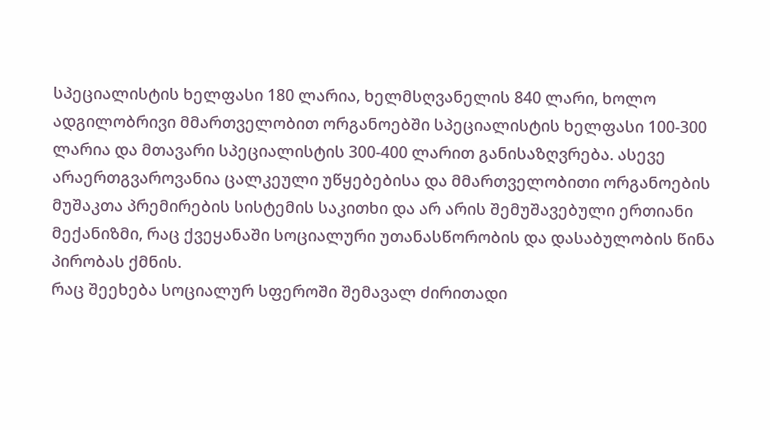სპეციალისტის ხელფასი 180 ლარია, ხელმსღვანელის 840 ლარი, ხოლო ადგილობრივი მმართველობით ორგანოებში სპეციალისტის ხელფასი 100-300 ლარია და მთავარი სპეციალისტის 300-400 ლარით განისაზღვრება. ასევე არაერთგვაროვანია ცალკეული უწყებებისა და მმართველობითი ორგანოების მუშაკთა პრემირების სისტემის საკითხი და არ არის შემუშავებული ერთიანი მექანიზმი, რაც ქვეყანაში სოციალური უთანასწორობის და დასაბულობის წინა პირობას ქმნის.
რაც შეეხება სოციალურ სფეროში შემავალ ძირითადი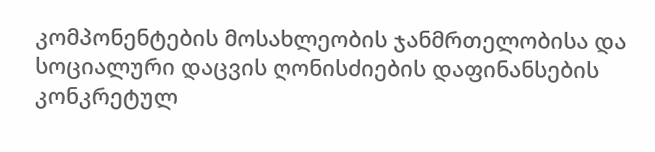კომპონენტების მოსახლეობის ჯანმრთელობისა და სოციალური დაცვის ღონისძიების დაფინანსების კონკრეტულ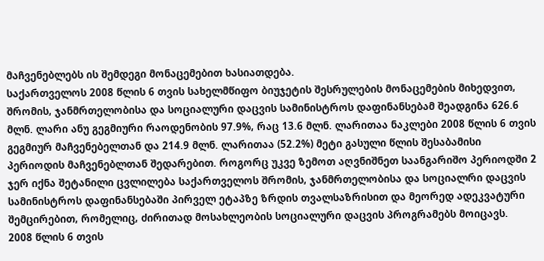მაჩვენებლებს ის შემდეგი მონაცემებით ხასიათდება.
საქართველოს 2008 წლის 6 თვის სახელმწიფო ბიუჯეტის შესრულების მონაცემების მიხედვით, შრომის, ჯანმრთელობისა და სოციალური დაცვის სამინისტროს დაფინანსებამ შეადგინა 626.6 მლნ. ლარი ანუ გეგმიური რაოდენობის 97.9%, რაც 13.6 მლნ. ლარითაა ნაკლები 2008 წლის 6 თვის გეგმიურ მაჩვენებელთან და 214.9 მლნ. ლარითაა (52.2%) მეტი გასული წლის შესაბამისი პერიოდის მაჩვენებლთან შედარებით. როგორც უკვე ზემოთ აღვნიშნეთ საანგარიშო პერიოდში 2 ჯერ იქნა შეტანილი ცვლილება საქართველოს შრომის, ჯანმრთელობისა და სოციალრი დაცვის სამინისტროს დაფინანსებაში პირველ ეტაპზე ზრდის თვალსაზრისით და მეორედ ადეკვატური შემცირებით, რომელიც, ძირითად მოსახლეობის სოციალური დაცვის პროგრამებს მოიცავს.
2008 წლის 6 თვის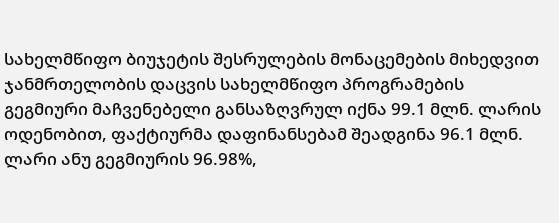სახელმწიფო ბიუჯეტის შესრულების მონაცემების მიხედვით ჯანმრთელობის დაცვის სახელმწიფო პროგრამების გეგმიური მაჩვენებელი განსაზღვრულ იქნა 99.1 მლნ. ლარის ოდენობით, ფაქტიურმა დაფინანსებამ შეადგინა 96.1 მლნ. ლარი ანუ გეგმიურის 96.98%,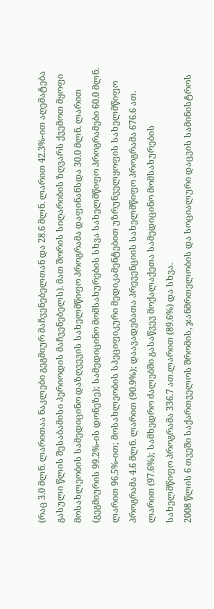(რაც 3.0 მლნ. ლარითაა ნაკლები გეგმიურ მაჩვენებელთან და 28.6 მლნ. ლარით 42.3%-ით აღემატება გასული წლის შესაბამისი პერიოდის მაჩვენებელს). მათ შორის სიღარიბის ზღვარს ქვემოთ მყოფი მოსახლეობის სამედიცინო დაზღვევის სახელმწიფო პროგრამა დაფინანსდა 30.0 მლნ. ლარით (გეგმიურის 99.2%-ის დონეზე); სამედიცინო მომსახურების სხვა სახელმწიფო პროგრამები 60.0 მლნ. ლარით 96.5%-ით; მოსახლეობის სპეციფიკური მედიკამენტებით უზრუნველყოფის სახელმწიფო პროგრამა 4.6 მლნ. ლარით (90.9%); დაავადებათა პრევენციის სახელმწიფო პროგრამა 676.6 ათ. ლარით (97.6%); სამხედრო ძალებში გასაწვევ მოქალაქეთა სამედიცინო მომსახურების სახელმწიფო პროგრამა 336.7 ათ.ლარით (89.6%) და სხვა.
2008 წლის 6 თვეში საქართველოს შრომის, ჯანმრთელობის და სოციალური დაცვის სამინისტროს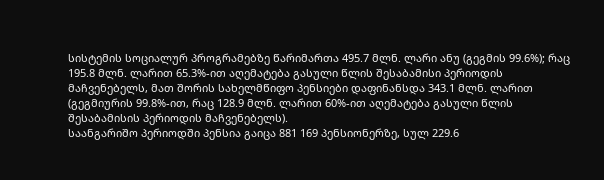სისტემის სოციალურ პროგრამებზე წარიმართა 495.7 მლნ. ლარი ანუ (გეგმის 99.6%); რაც 195.8 მლნ. ლარით 65.3%-ით აღემატება გასული წლის შესაბამისი პერიოდის მაჩვენებელს, მათ შორის სახელმწიფო პენსიები დაფინანსდა 343.1 მლნ. ლარით (გეგმიურის 99.8%-ით, რაც 128.9 მლნ. ლარით 60%-ით აღემატება გასული წლის შესაბამისის პერიოდის მაჩვენებელს).
საანგარიშო პერიოდში პენსია გაიცა 881 169 პენსიონერზე, სულ 229.6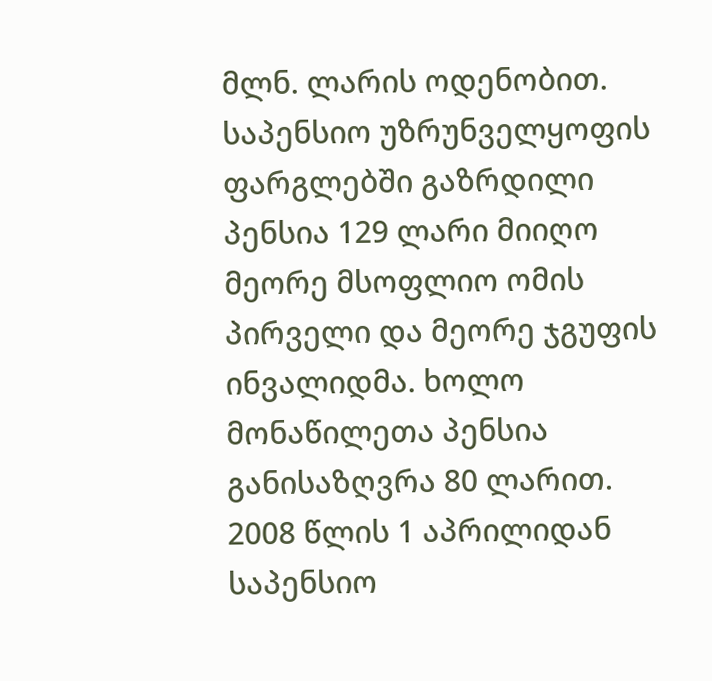მლნ. ლარის ოდენობით. საპენსიო უზრუნველყოფის ფარგლებში გაზრდილი პენსია 129 ლარი მიიღო მეორე მსოფლიო ომის პირველი და მეორე ჯგუფის ინვალიდმა. ხოლო მონაწილეთა პენსია განისაზღვრა 80 ლარით.
2008 წლის 1 აპრილიდან საპენსიო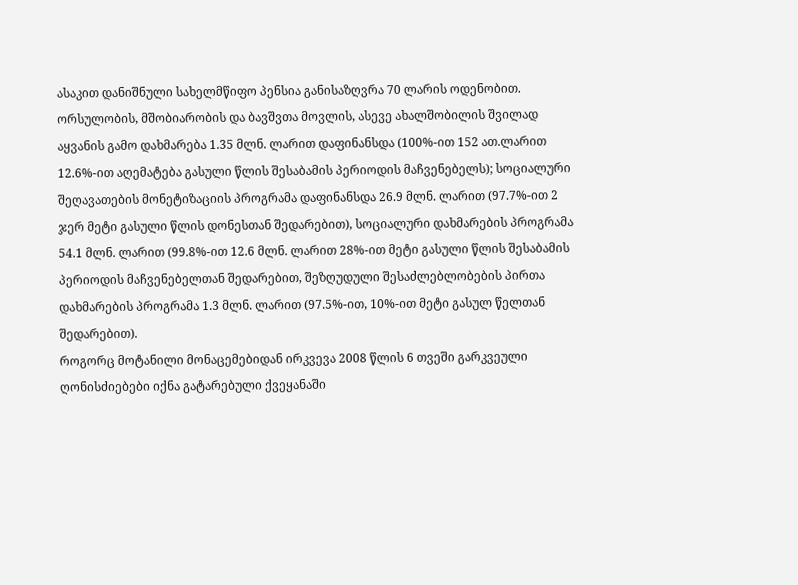ასაკით დანიშნული სახელმწიფო პენსია განისაზღვრა 70 ლარის ოდენობით.
ორსულობის, მშობიარობის და ბავშვთა მოვლის, ასევე ახალშობილის შვილად აყვანის გამო დახმარება 1.35 მლნ. ლარით დაფინანსდა (100%-ით 152 ათ.ლარით 12.6%-ით აღემატება გასული წლის შესაბამის პერიოდის მაჩვენებელს); სოციალური შეღავათების მონეტიზაციის პროგრამა დაფინანსდა 26.9 მლნ. ლარით (97.7%-ით 2 ჯერ მეტი გასული წლის დონესთან შედარებით), სოციალური დახმარების პროგრამა 54.1 მლნ. ლარით (99.8%-ით 12.6 მლნ. ლარით 28%-ით მეტი გასული წლის შესაბამის პერიოდის მაჩვენებელთან შედარებით, შეზღუდული შესაძლებლობების პირთა დახმარების პროგრამა 1.3 მლნ. ლარით (97.5%-ით, 10%-ით მეტი გასულ წელთან შედარებით).
როგორც მოტანილი მონაცემებიდან ირკვევა 2008 წლის 6 თვეში გარკვეული ღონისძიებები იქნა გატარებული ქვეყანაში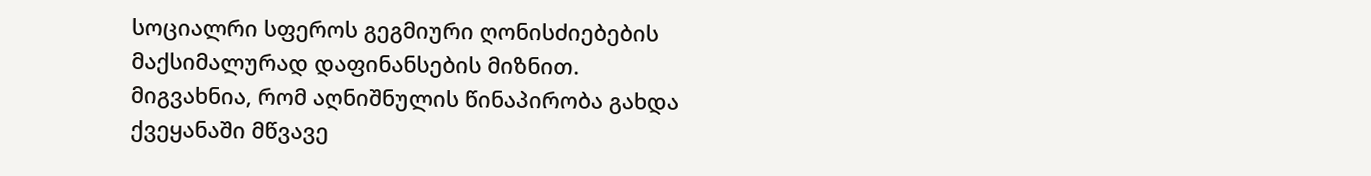სოციალრი სფეროს გეგმიური ღონისძიებების მაქსიმალურად დაფინანსების მიზნით.
მიგვახნია, რომ აღნიშნულის წინაპირობა გახდა ქვეყანაში მწვავე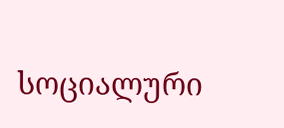სოციალური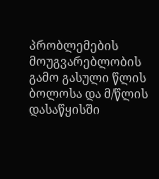პრობლემების მოუგვარებლობის გამო გასული წლის ბოლოსა და მ/წლის დასაწყისში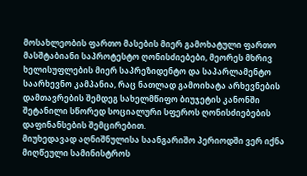მოსახლეობის ფართო მასების მიერ გამოხატული ფართო მასშტაბიანი საპროტესტო ღონისძიებები, მეორეს მხრივ ხელისუფლების მიერ საპრეზიდენტო და საპარლამენტო საარხევნო კამპანია, რაც ნათლად გამოიხატა არხევნების დამთავრების შემდეგ სახელმწიფო ბიუჯეტის კანონში შეტანილი სწორედ სოციალური სფეროს ღონისძიებების დაფინანსების შემცირებით.
მიუხედავად აღნიშნულისა საანგარიშო პერიოდში ვერ იქნა მიღწეული სამინისტროს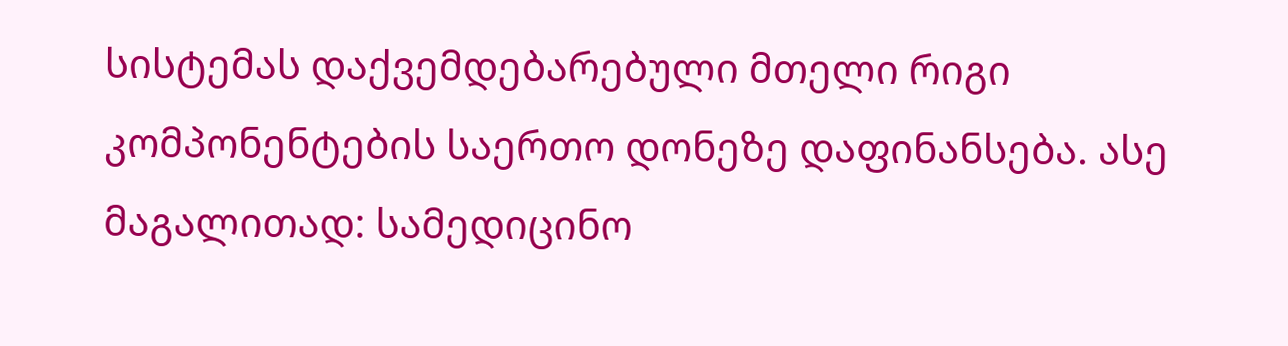სისტემას დაქვემდებარებული მთელი რიგი კომპონენტების საერთო დონეზე დაფინანსება. ასე მაგალითად: სამედიცინო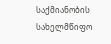საქმიანობის სახელმწიფო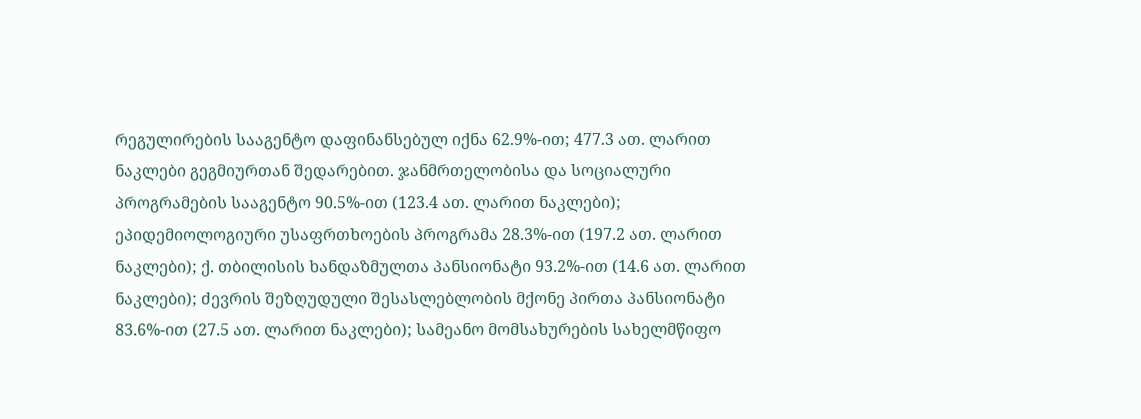რეგულირების სააგენტო დაფინანსებულ იქნა 62.9%-ით; 477.3 ათ. ლარით ნაკლები გეგმიურთან შედარებით. ჯანმრთელობისა და სოციალური პროგრამების სააგენტო 90.5%-ით (123.4 ათ. ლარით ნაკლები); ეპიდემიოლოგიური უსაფრთხოების პროგრამა 28.3%-ით (197.2 ათ. ლარით ნაკლები); ქ. თბილისის ხანდაზმულთა პანსიონატი 93.2%-ით (14.6 ათ. ლარით ნაკლები); ძევრის შეზღუდული შესასლებლობის მქონე პირთა პანსიონატი 83.6%-ით (27.5 ათ. ლარით ნაკლები); სამეანო მომსახურების სახელმწიფო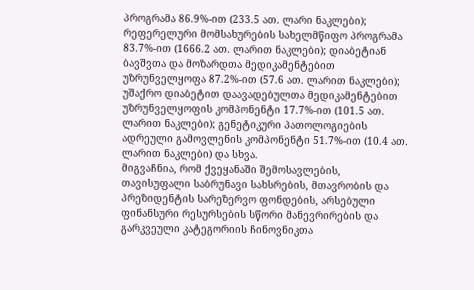პროგრამა 86.9%-ით (233.5 ათ. ლარი ნაკლები); რეფერელური მომსახურების სახელმწიფო პროგრამა 83.7%-ით (1666.2 ათ. ლარით ნაკლები); დიაბეტიან ბავშვთა და მოზარდთა მედიკამენტებით უზრუნველყოფა 87.2%-ით (57.6 ათ. ლარით ნაკლები); უშაქრო დიაბეტით დაავადებულთა მედიკამენტებით უზრუნველყოფის კომპონენტი 17.7%-ით (101.5 ათ. ლარით ნაკლები); გენეტიკური პათოლოგიების ადრეული გამოვლენის კომპონენტი 51.7%-ით (10.4 ათ. ლარით ნაკლები) და სხვა.
მიგვაჩნია, რომ ქვეყანაში შემოსავლების, თავისუფალი საბრუნავი სახსრების, მთავრობის და პრეზიდენტის სარეზერვო ფონდების, არსებული ფინანსური რესურსების სწორი მანევრირების და გარკვეული კატეგორიის ჩინოვნიკთა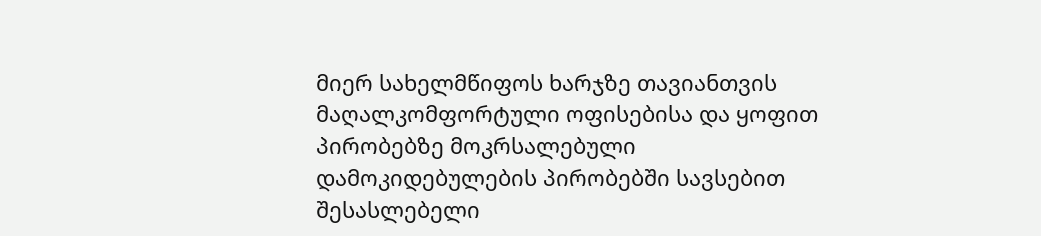მიერ სახელმწიფოს ხარჯზე თავიანთვის მაღალკომფორტული ოფისებისა და ყოფით პირობებზე მოკრსალებული დამოკიდებულების პირობებში სავსებით შესასლებელი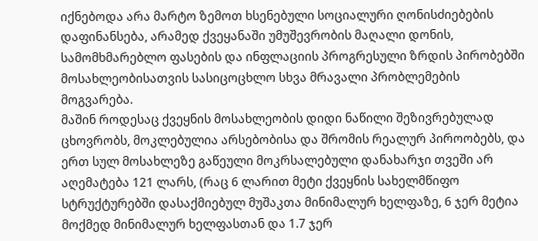იქნებოდა არა მარტო ზემოთ ხსენებული სოციალური ღონისძიებების დაფინანსება, არამედ ქვეყანაში უმუშევრობის მაღალი დონის, სამომხმარებლო ფასების და ინფლაციის პროგრესული ზრდის პირობებში მოსახლეობისათვის სასიცოცხლო სხვა მრავალი პრობლემების მოგვარება.
მაშინ როდესაც ქვეყნის მოსახლეობის დიდი ნაწილი შეზივრებულად ცხოვრობს, მოკლებულია არსებობისა და შრომის რეალურ პიროობებს, და ერთ სულ მოსახლეზე გაწეული მოკრსალებული დანახარჯი თვეში არ აღემატება 121 ლარს, (რაც 6 ლარით მეტი ქვეყნის სახელმწიფო სტრუქტურებში დასაქმიებულ მუშაკთა მინიმალურ ხელფაზე, 6 ჯერ მეტია მოქმედ მინიმალურ ხელფასთან და 1.7 ჯერ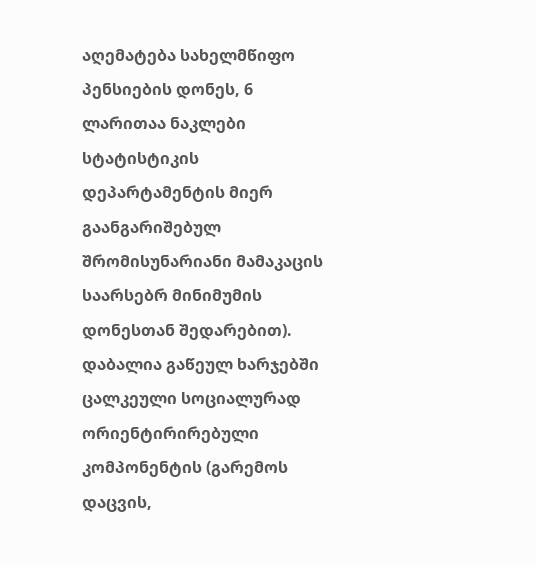აღემატება სახელმწიფო პენსიების დონეს, 6 ლარითაა ნაკლები სტატისტიკის დეპარტამენტის მიერ გაანგარიშებულ შრომისუნარიანი მამაკაცის საარსებრ მინიმუმის დონესთან შედარებით). დაბალია გაწეულ ხარჯებში ცალკეული სოციალურად ორიენტირირებული კომპონენტის (გარემოს დაცვის,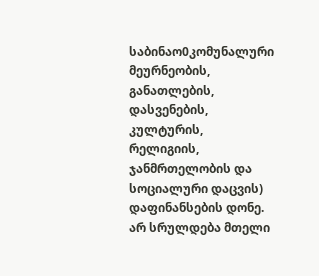საბინაო0კომუნალური მეურნეობის, განათლების, დასვენების, კულტურის, რელიგიის, ჯანმრთელობის და სოციალური დაცვის) დაფინანსების დონე. არ სრულდება მთელი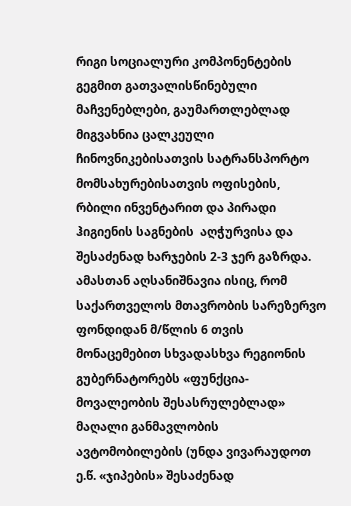რიგი სოციალური კომპონენტების გეგმით გათვალისწინებული მაჩვენებლები, გაუმართლებლად მიგვახნია ცალკეული ჩინოვნიკებისათვის სატრანსპორტო მომსახურებისათვის ოფისების, რბილი ინვენტარით და პირადი ჰიგიენის საგნების  აღჭურვისა და შესაძენად ხარჯების 2-3 ჯერ გაზრდა. ამასთან აღსანიშნავია ისიც, რომ საქართველოს მთავრობის სარეზერვო ფონდიდან მ/წლის 6 თვის მონაცემებით სხვადასხვა რეგიონის გუბერნატორებს «ფუნქცია-მოვალეობის შესასრულებლად» მაღალი განმავლობის ავტომობილების (უნდა ვივარაუდოთ ე.წ. «ჯიპების» შესაძენად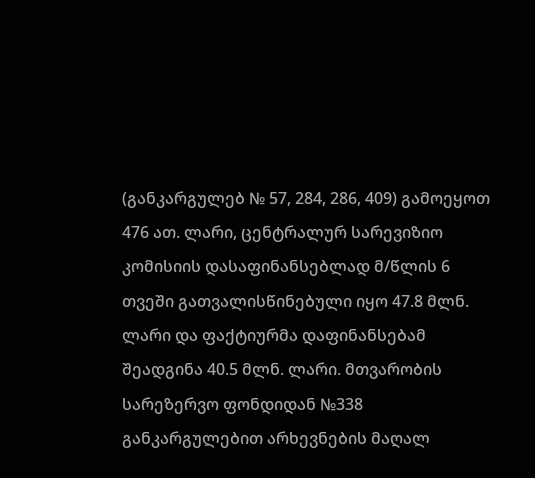(განკარგულებ № 57, 284, 286, 409) გამოეყოთ 476 ათ. ლარი, ცენტრალურ სარევიზიო კომისიის დასაფინანსებლად მ/წლის 6 თვეში გათვალისწინებული იყო 47.8 მლნ. ლარი და ფაქტიურმა დაფინანსებამ შეადგინა 40.5 მლნ. ლარი. მთვარობის სარეზერვო ფონდიდან №338 განკარგულებით არხევნების მაღალ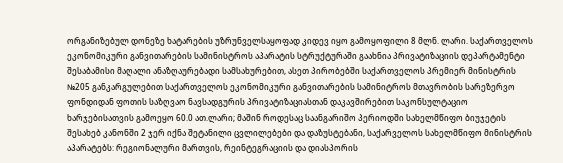ორგანიზებულ დონეზე ხატარების უზრუნველსაყოფად კიდევ იყო გამოყოფილი 8 მლნ. ლარი. საქართველოს ეკონომიკური განვითარების სამინისტროს აპარატის სტრუქტურაში გაახნია პრივატიზაციის დეპარტამენტი შესაბამისი მაღალი ანაზღაურებადი სამსახურებით, ასეთ პირობებში საქართველოს პრემიერ მინისტრის №205 განკარგულებით საქართველოს ეკონომიკური განვითარების სამინიტროს მთავრობის სარეზერვო ფონდიდან ფოთის საზღვაო ნავსადგურის პრივატიზაციასთან დაკავშირებით საკონსულტაციო ხარჯებისათვის გამოეყო 60.0 ათ.ლარი; მაშინ როდესაც საანგარიშო პერიოდში სახელმწიფო ბიუჯეტის შესახებ კანონში 2 ჯერ იქნა შეტანილი ცვლილებები და დაზუსტებანი, საქარველოს სახელმწიფო მინისტრის აპარატებს: რეგიონალური მართვის, რეინტეგრაციის და დიასპორის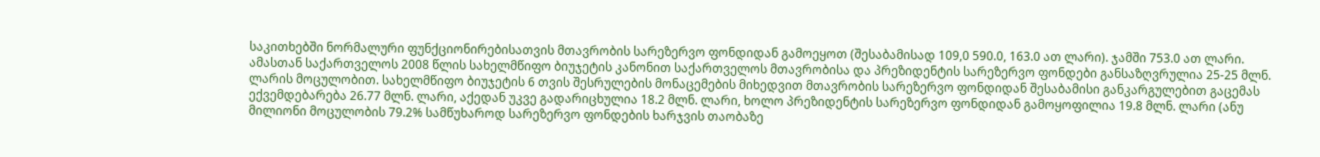საკითხებში ნორმალური ფუნქციონირებისათვის მთავრობის სარეზერვო ფონდიდან გამოეყოთ (შესაბამისად 109,0 590.0, 163.0 ათ ლარი). ჯამში 753.0 ათ ლარი. ამასთან საქართველოს 2008 წლის სახელმწიფო ბიუჯეტის კანონით საქართველოს მთავრობისა და პრეზიდენტის სარეზერვო ფონდები განსაზღვრულია 25-25 მლნ. ლარის მოცულობით. სახელმწიფო ბიუჯეტის 6 თვის შესრულების მონაცემების მიხედვით მთავრობის სარეზერვო ფონდიდან შესაბამისი განკარგულებით გაცემას ექვემდებარება 26.77 მლნ. ლარი, აქედან უკვე გადარიცხულია 18.2 მლნ. ლარი, ხოლო პრეზიდენტის სარეზერვო ფონდიდან გამოყოფილია 19.8 მლნ. ლარი (ანუ მილიონი მოცულობის 79.2% სამწუხაროდ სარეზერვო ფონდების ხარჯვის თაობაზე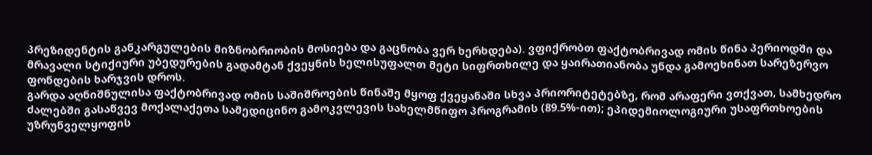პრეზიდენტის განკარგულების მიზნობრიობის მოსიება და გაცნობა ვერ ხერხდება). ვფიქრობთ ფაქტობრივად ომის წინა პერიოდში და მრავალი სტიქიური უბედურების გადამტან ქვეყნის ხელისუფალთ მეტი სიფრთხილე და ყაირათიანობა უნდა გამოეხინათ სარეზერვო ფონდების ხარჯვის დროს.
გარდა აღნიშნულისა ფაქტობრივად ომის საშიშროების წინაშე მყოფ ქვეყანაში სხვა პრიორიტეტებზე, რომ არაფერი ვთქვათ, სამხედრო ძალებში გასაწვევ მოქალაქეთა სამედიცინო გამოკვლევის სახელმწიფო პროგრამის (89.5%-ით); ეპიდემიოლოგიური უსაფრთხოების უზრუნველყოფის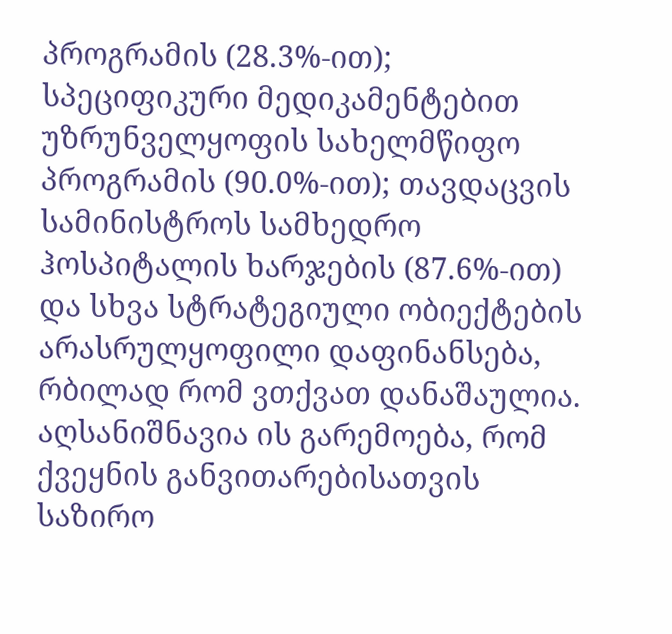პროგრამის (28.3%-ით); სპეციფიკური მედიკამენტებით უზრუნველყოფის სახელმწიფო პროგრამის (90.0%-ით); თავდაცვის სამინისტროს სამხედრო ჰოსპიტალის ხარჯების (87.6%-ით) და სხვა სტრატეგიული ობიექტების არასრულყოფილი დაფინანსება, რბილად რომ ვთქვათ დანაშაულია.
აღსანიშნავია ის გარემოება, რომ ქვეყნის განვითარებისათვის საზირო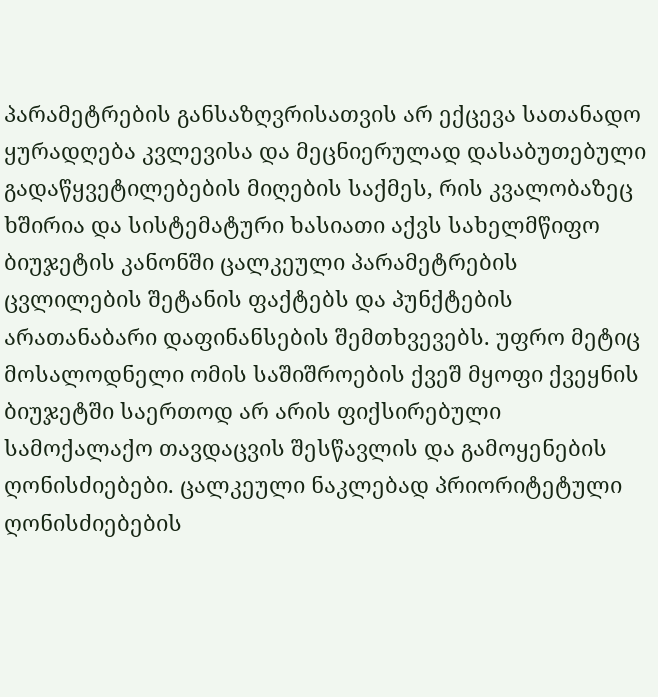პარამეტრების განსაზღვრისათვის არ ექცევა სათანადო ყურადღება კვლევისა და მეცნიერულად დასაბუთებული გადაწყვეტილებების მიღების საქმეს, რის კვალობაზეც ხშირია და სისტემატური ხასიათი აქვს სახელმწიფო ბიუჯეტის კანონში ცალკეული პარამეტრების ცვლილების შეტანის ფაქტებს და პუნქტების არათანაბარი დაფინანსების შემთხვევებს. უფრო მეტიც მოსალოდნელი ომის საშიშროების ქვეშ მყოფი ქვეყნის ბიუჯეტში საერთოდ არ არის ფიქსირებული სამოქალაქო თავდაცვის შესწავლის და გამოყენების ღონისძიებები. ცალკეული ნაკლებად პრიორიტეტული ღონისძიებების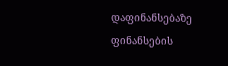დაფინანსებაზე ფინანსების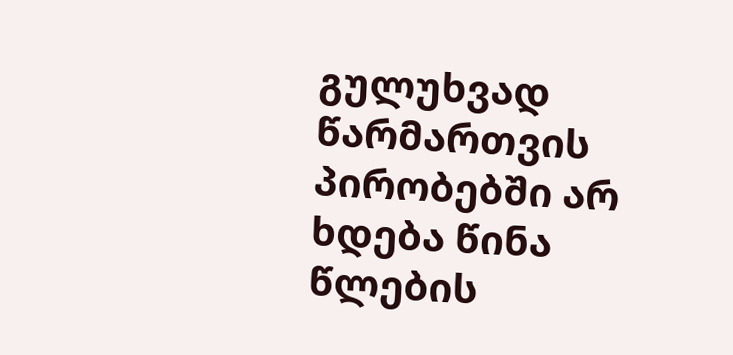გულუხვად წარმართვის პირობებში არ ხდება წინა წლების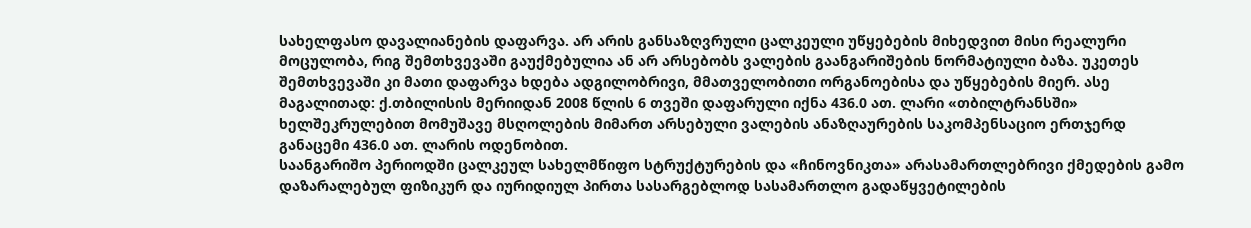სახელფასო დავალიანების დაფარვა. არ არის განსაზღვრული ცალკეული უწყებების მიხედვით მისი რეალური მოცულობა, რიგ შემთხვევაში გაუქმებულია ან არ არსებობს ვალების გაანგარიშების ნორმატიული ბაზა. უკეთეს შემთხვევაში კი მათი დაფარვა ხდება ადგილობრივი, მმათველობითი ორგანოებისა და უწყებების მიერ. ასე მაგალითად: ქ.თბილისის მერიიდან 2008 წლის 6 თვეში დაფარული იქნა 436.0 ათ. ლარი «თბილტრანსში» ხელშეკრულებით მომუშავე მსღოლების მიმართ არსებული ვალების ანაზღაურების საკომპენსაციო ერთჯერდ განაცემი 436.0 ათ. ლარის ოდენობით.
საანგარიშო პერიოდში ცალკეულ სახელმწიფო სტრუქტურების და «ჩინოვნიკთა» არასამართლებრივი ქმედების გამო დაზარალებულ ფიზიკურ და იურიდიულ პირთა სასარგებლოდ სასამართლო გადაწყვეტილების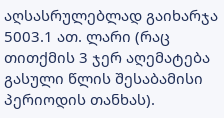აღსასრულებლად გაიხარჯა 5003.1 ათ. ლარი (რაც თითქმის 3 ჯერ აღემატება გასული წლის შესაბამისი პერიოდის თანხას).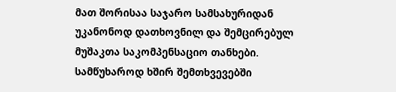მათ შორისაა საჯარო სამსახურიდან უკანონოდ დათხოვნილ და შემცირებულ მუშაკთა საკომპენსაციო თანხები. სამწუხაროდ ხშირ შემთხვევებში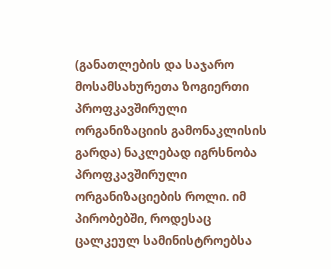(განათლების და საჯარო მოსამსახურეთა ზოგიერთი პროფკავშირული ორგანიზაციის გამონაკლისის გარდა) ნაკლებად იგრსნობა პროფკავშირული ორგანიზაციების როლი. იმ პირობებში, როდესაც ცალკეულ სამინისტროებსა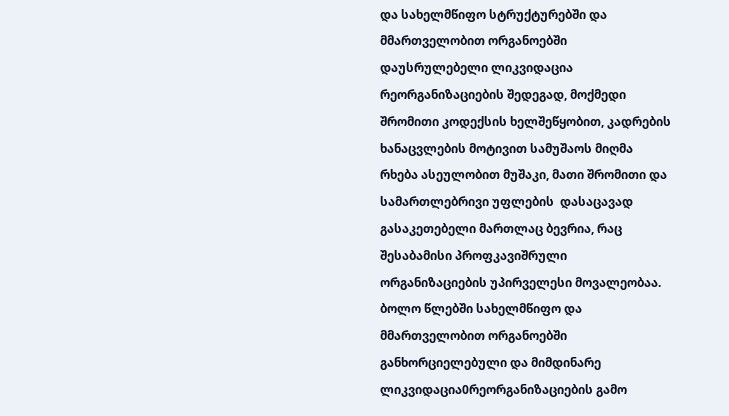და სახელმწიფო სტრუქტურებში და მმართველობით ორგანოებში დაუსრულებელი ლიკვიდაცია რეორგანიზაციების შედეგად, მოქმედი შრომითი კოდექსის ხელშეწყობით, კადრების ხანაცვლების მოტივით სამუშაოს მიღმა რხება ასეულობით მუშაკი, მათი შრომითი და სამართლებრივი უფლების  დასაცავად გასაკეთებელი მართლაც ბევრია, რაც შესაბამისი პროფკავიშრული ორგანიზაციების უპირველესი მოვალეობაა.
ბოლო წლებში სახელმწიფო და მმართველობით ორგანოებში  განხორციელებული და მიმდინარე ლიკვიდაცია0რეორგანიზაციების გამო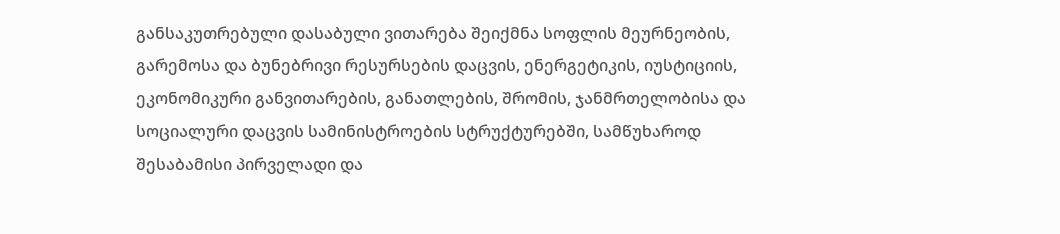განსაკუთრებული დასაბული ვითარება შეიქმნა სოფლის მეურნეობის, გარემოსა და ბუნებრივი რესურსების დაცვის, ენერგეტიკის, იუსტიციის, ეკონომიკური განვითარების, განათლების, შრომის, ჯანმრთელობისა და სოციალური დაცვის სამინისტროების სტრუქტურებში, სამწუხაროდ შესაბამისი პირველადი და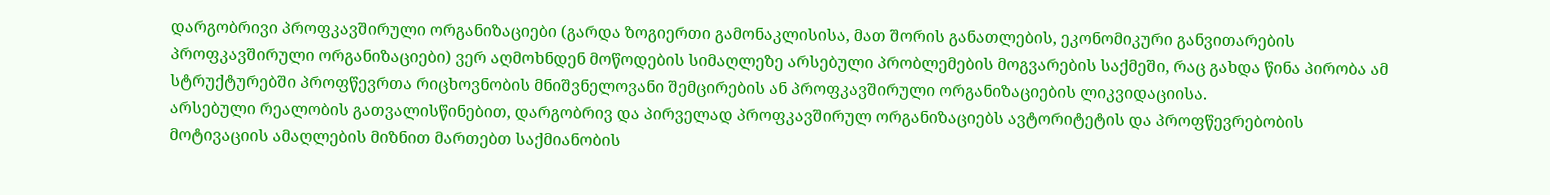დარგობრივი პროფკავშირული ორგანიზაციები (გარდა ზოგიერთი გამონაკლისისა, მათ შორის განათლების, ეკონომიკური განვითარების პროფკავშირული ორგანიზაციები) ვერ აღმოხნდენ მოწოდების სიმაღლეზე არსებული პრობლემების მოგვარების საქმეში, რაც გახდა წინა პირობა ამ სტრუქტურებში პროფწევრთა რიცხოვნობის მნიშვნელოვანი შემცირების ან პროფკავშირული ორგანიზაციების ლიკვიდაციისა.
არსებული რეალობის გათვალისწინებით, დარგობრივ და პირველად პროფკავშირულ ორგანიზაციებს ავტორიტეტის და პროფწევრებობის მოტივაციის ამაღლების მიზნით მართებთ საქმიანობის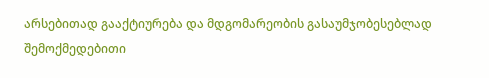არსებითად გააქტიურება და მდგომარეობის გასაუმჯობესებლად შემოქმედებითი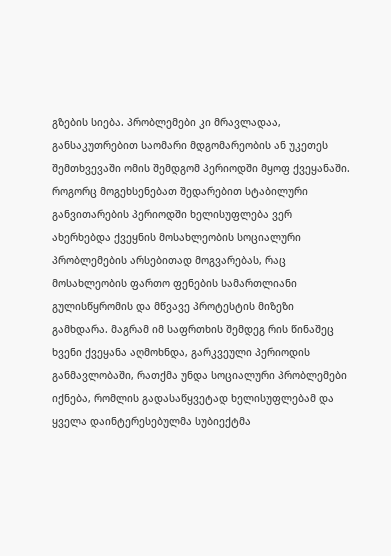გზების სიება. პრობლემები კი მრავლადაა, განსაკუთრებით საომარი მდგომარეობის ან უკეთეს შემთხვევაში ომის შემდგომ პერიოდში მყოფ ქვეყანაში. როგორც მოგეხსენებათ შედარებით სტაბილური განვითარების პერიოდში ხელისუფლება ვერ ახერხებდა ქვეყნის მოსახლეობის სოციალური პრობლემების არსებითად მოგვარებას, რაც მოსახლეობის ფართო ფენების სამართლიანი გულისწყრომის და მწვავე პროტესტის მიზეზი გამხდარა. მაგრამ იმ საფრთხის შემდეგ რის წინაშეც ხვენი ქვეყანა აღმოხნდა, გარკვეული პერიოდის განმავლობაში, რათქმა უნდა სოციალური პრობლემები იქნება, რომლის გადასაწყვეტად ხელისუფლებამ და ყველა დაინტერესებულმა სუბიექტმა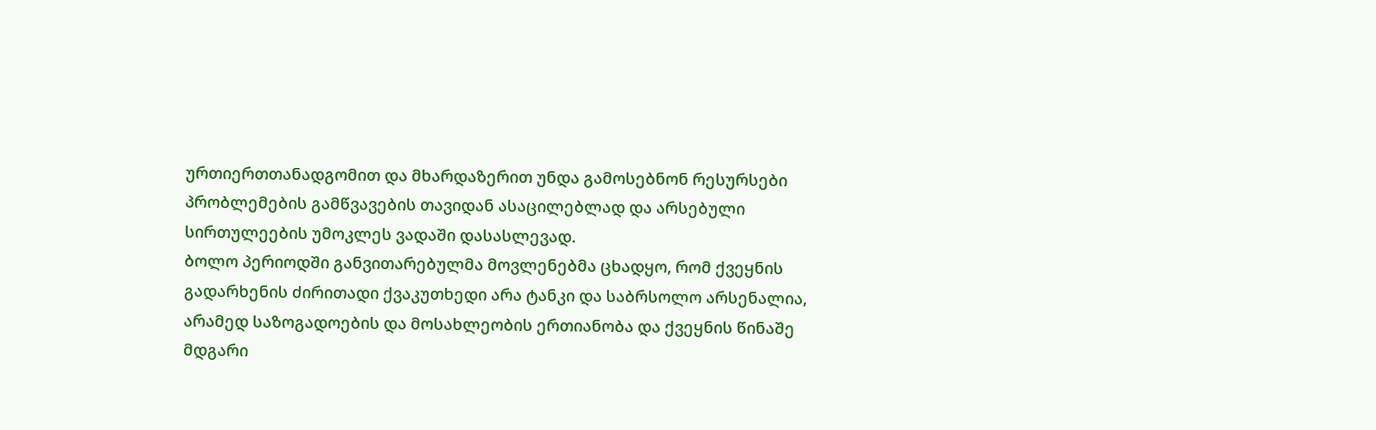ურთიერთთანადგომით და მხარდაზერით უნდა გამოსებნონ რესურსები პრობლემების გამწვავების თავიდან ასაცილებლად და არსებული სირთულეების უმოკლეს ვადაში დასასლევად.
ბოლო პერიოდში განვითარებულმა მოვლენებმა ცხადყო, რომ ქვეყნის გადარხენის ძირითადი ქვაკუთხედი არა ტანკი და საბრსოლო არსენალია, არამედ საზოგადოების და მოსახლეობის ერთიანობა და ქვეყნის წინაშე მდგარი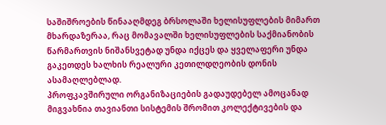საშიშროების წინააღმდეგ ბრსოლაში ხელისუფლების მიმართ მხარდაზერაა, რაც მომავალში ხელისუფლების საქმიანობის წარმართვის ნიშანსვეტად უნდა იქცეს და ყველაფერი უნდა გაკეთდეს ხალხის რეალური კეთილდღეობის დონის ასამაღლებლად.
პროფკავშირული ორგანიზაციების გადაუდებელ ამოცანად მიგვახნია თავიანთი სისტემის შრომით კოლექტივების და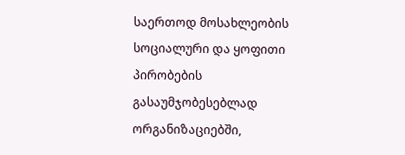საერთოდ მოსახლეობის სოციალური და ყოფითი პირობების გასაუმჯობესებლად ორგანიზაციებში,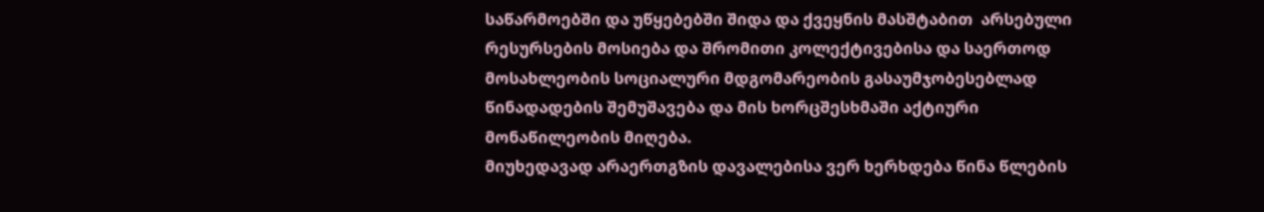საწარმოებში და უწყებებში შიდა და ქვეყნის მასშტაბით  არსებული რესურსების მოსიება და შრომითი კოლექტივებისა და საერთოდ მოსახლეობის სოციალური მდგომარეობის გასაუმჯობესებლად წინადადების შემუშავება და მის ხორცშესხმაში აქტიური მონაწილეობის მიღება.
მიუხედავად არაერთგზის დავალებისა ვერ ხერხდება წინა წლების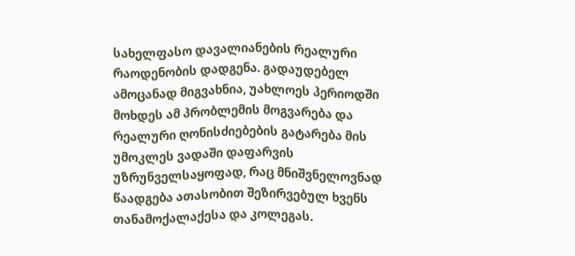სახელფასო დავალიანების რეალური რაოდენობის დადგენა. გადაუდებელ ამოცანად მიგვახნია, უახლოეს პერიოდში მოხდეს ამ პრობლემის მოგვარება და რეალური ღონისძიებების გატარება მის უმოკლეს ვადაში დაფარვის უზრუნველსაყოფად, რაც მნიშვნელოვნად წაადგება ათასობით შეზირვებულ ხვენს თანამოქალაქესა და კოლეგას.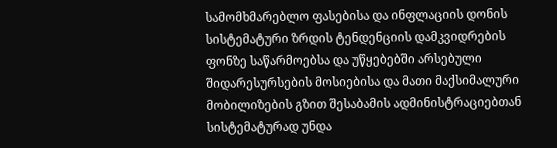სამომხმარებლო ფასებისა და ინფლაციის დონის სისტემატური ზრდის ტენდენციის დამკვიდრების ფონზე საწარმოებსა და უწყებებში არსებული შიდარესურსების მოსიებისა და მათი მაქსიმალური მობილიზების გზით შესაბამის ადმინისტრაციებთან სისტემატურად უნდა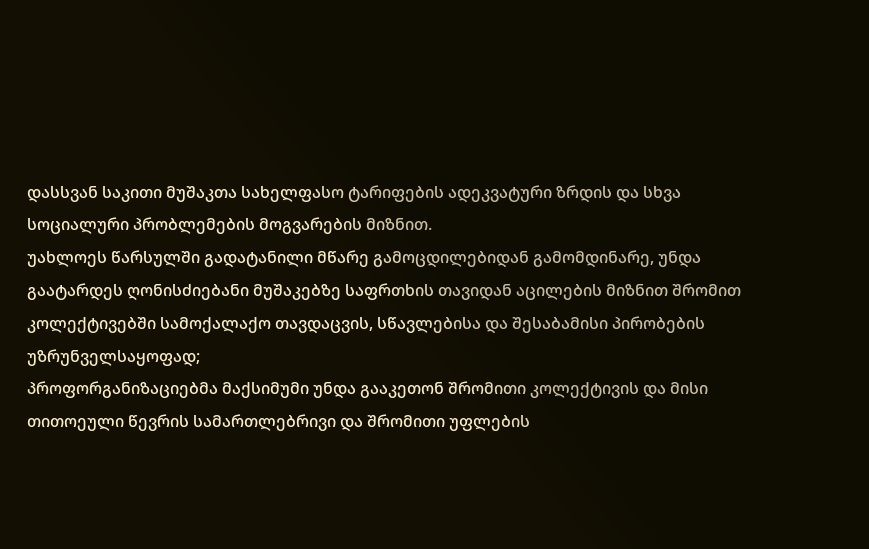დასსვან საკითი მუშაკთა სახელფასო ტარიფების ადეკვატური ზრდის და სხვა სოციალური პრობლემების მოგვარების მიზნით.
უახლოეს წარსულში გადატანილი მწარე გამოცდილებიდან გამომდინარე, უნდა გაატარდეს ღონისძიებანი მუშაკებზე საფრთხის თავიდან აცილების მიზნით შრომით კოლექტივებში სამოქალაქო თავდაცვის, სწავლებისა და შესაბამისი პირობების უზრუნველსაყოფად;
პროფორგანიზაციებმა მაქსიმუმი უნდა გააკეთონ შრომითი კოლექტივის და მისი თითოეული წევრის სამართლებრივი და შრომითი უფლების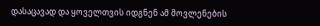დასაცავად და ყოველთვის იდგნენ ამ მოვლენების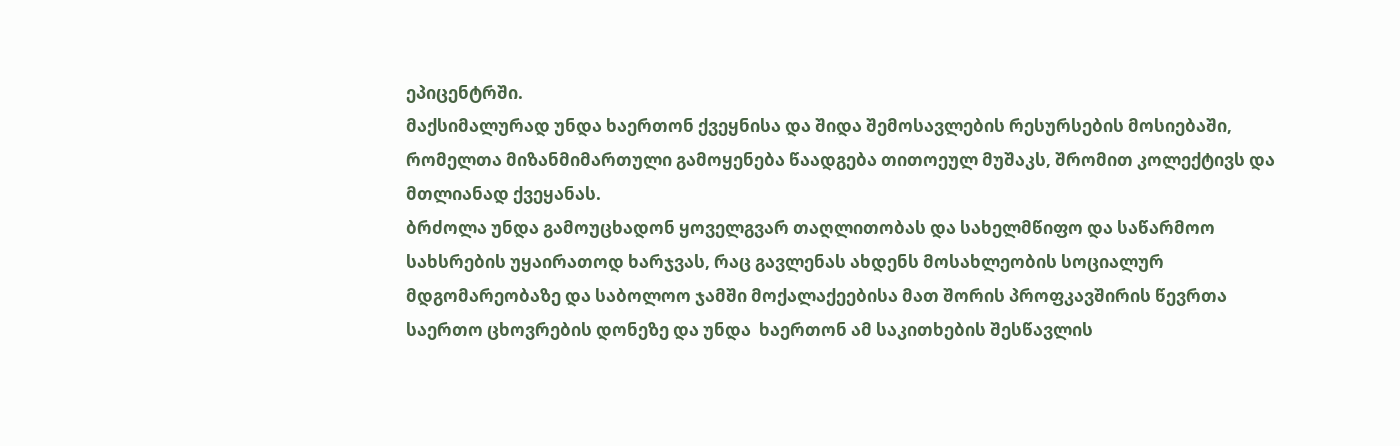ეპიცენტრში.
მაქსიმალურად უნდა ხაერთონ ქვეყნისა და შიდა შემოსავლების რესურსების მოსიებაში, რომელთა მიზანმიმართული გამოყენება წაადგება თითოეულ მუშაკს, შრომით კოლექტივს და მთლიანად ქვეყანას.
ბრძოლა უნდა გამოუცხადონ ყოველგვარ თაღლითობას და სახელმწიფო და საწარმოო სახსრების უყაირათოდ ხარჯვას, რაც გავლენას ახდენს მოსახლეობის სოციალურ მდგომარეობაზე და საბოლოო ჯამში მოქალაქეებისა მათ შორის პროფკავშირის წევრთა საერთო ცხოვრების დონეზე და უნდა  ხაერთონ ამ საკითხების შესწავლის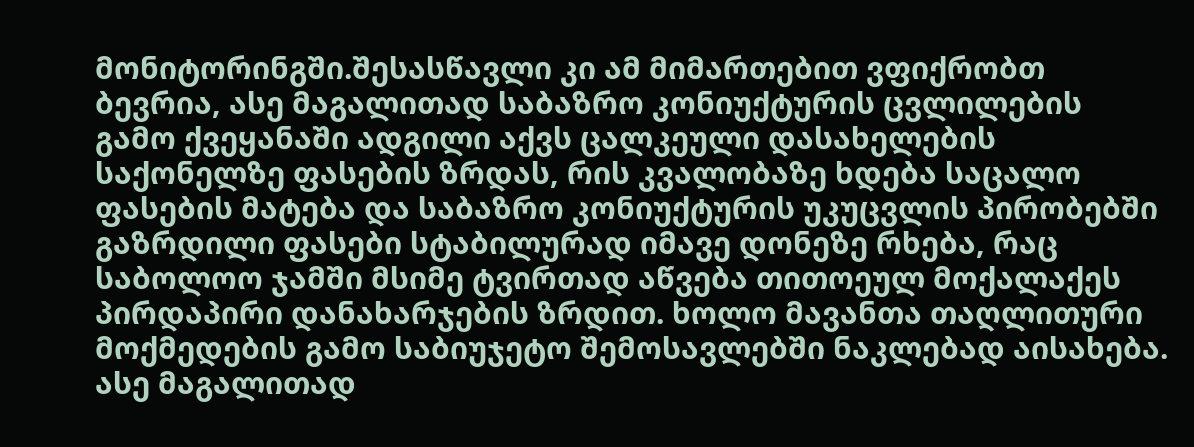მონიტორინგში.შესასწავლი კი ამ მიმართებით ვფიქრობთ ბევრია, ასე მაგალითად საბაზრო კონიუქტურის ცვლილების გამო ქვეყანაში ადგილი აქვს ცალკეული დასახელების საქონელზე ფასების ზრდას, რის კვალობაზე ხდება საცალო ფასების მატება და საბაზრო კონიუქტურის უკუცვლის პირობებში გაზრდილი ფასები სტაბილურად იმავე დონეზე რხება, რაც საბოლოო ჯამში მსიმე ტვირთად აწვება თითოეულ მოქალაქეს პირდაპირი დანახარჯების ზრდით. ხოლო მავანთა თაღლითური მოქმედების გამო საბიუჯეტო შემოსავლებში ნაკლებად აისახება. ასე მაგალითად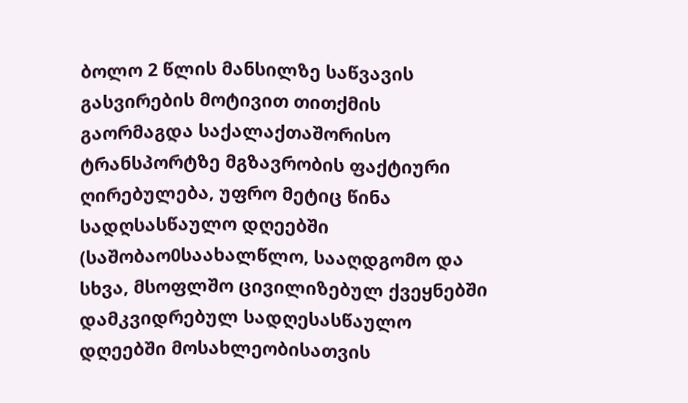ბოლო 2 წლის მანსილზე საწვავის გასვირების მოტივით თითქმის გაორმაგდა საქალაქთაშორისო ტრანსპორტზე მგზავრობის ფაქტიური ღირებულება, უფრო მეტიც წინა სადღსასწაულო დღეებში (საშობაო0საახალწლო, სააღდგომო და სხვა, მსოფლშო ცივილიზებულ ქვეყნებში დამკვიდრებულ სადღესასწაულო დღეებში მოსახლეობისათვის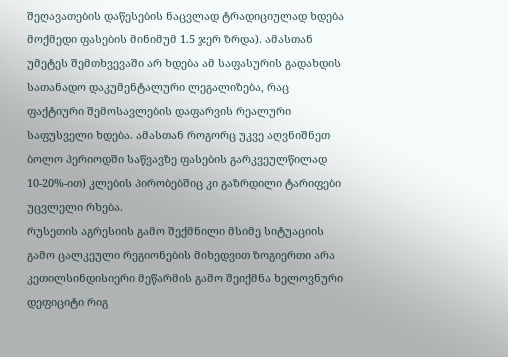შეღავათების დაწესების ნაცვლად ტრადიციულად ხდება მოქმედი ფასების მინიმუმ 1.5 ჯერ ზრდა). ამასთან უმეტეს შემთხვევაში არ ხდება ამ საფასურის გადახდის სათანადო დაკუმენტალური ლეგალიზება, რაც ფაქტიური შემოსავლების დაფარვის რეალური საფუსველი ხდება. ამასთან როგორც უკვე აღვნიშნეთ ბოლო პერიოდში საწვავზე ფასების გარკვეულწილად 10-20%-ით) კლების პირობებშიც კი გაზრდილი ტარიფები უცვლელი რხება.
რუსეთის აგრესიის გამო შექმნილი მსიმე სიტუაციის გამო ცალკეული რეგიონების მიხედვით ზოგიერთი არა კეთილსინდისიერი მეწარმის გამო შეიქმნა ხელოვნური დეფიციტი რიგ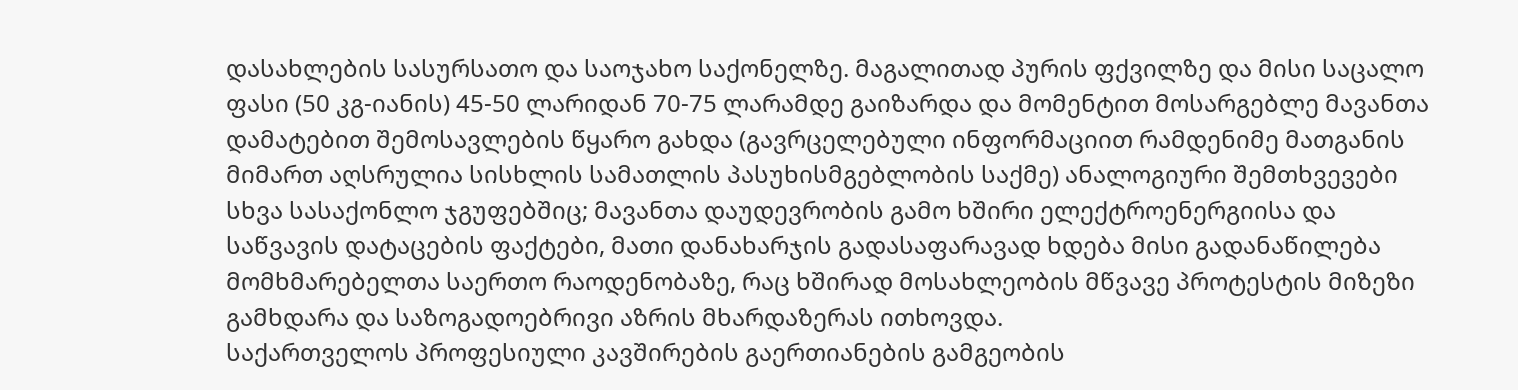დასახლების სასურსათო და საოჯახო საქონელზე. მაგალითად პურის ფქვილზე და მისი საცალო ფასი (50 კგ-იანის) 45-50 ლარიდან 70-75 ლარამდე გაიზარდა და მომენტით მოსარგებლე მავანთა დამატებით შემოსავლების წყარო გახდა (გავრცელებული ინფორმაციით რამდენიმე მათგანის მიმართ აღსრულია სისხლის სამათლის პასუხისმგებლობის საქმე) ანალოგიური შემთხვევები სხვა სასაქონლო ჯგუფებშიც; მავანთა დაუდევრობის გამო ხშირი ელექტროენერგიისა და საწვავის დატაცების ფაქტები, მათი დანახარჯის გადასაფარავად ხდება მისი გადანაწილება მომხმარებელთა საერთო რაოდენობაზე, რაც ხშირად მოსახლეობის მწვავე პროტესტის მიზეზი გამხდარა და საზოგადოებრივი აზრის მხარდაზერას ითხოვდა.
საქართველოს პროფესიული კავშირების გაერთიანების გამგეობის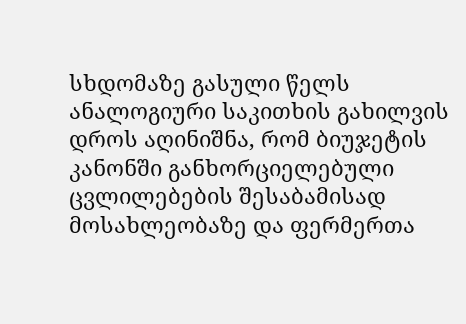სხდომაზე გასული წელს ანალოგიური საკითხის გახილვის დროს აღინიშნა, რომ ბიუჯეტის კანონში განხორციელებული ცვლილებების შესაბამისად მოსახლეობაზე და ფერმერთა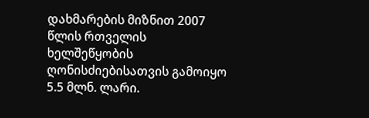დახმარების მიზნით 2007 წლის რთველის ხელშეწყობის ღონისძიებისათვის გამოიყო 5.5 მლნ. ლარი.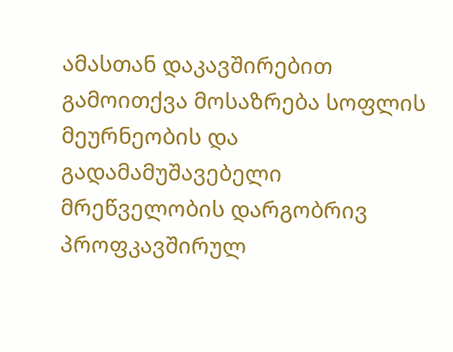ამასთან დაკავშირებით გამოითქვა მოსაზრება სოფლის მეურნეობის და გადამამუშავებელი მრეწველობის დარგობრივ პროფკავშირულ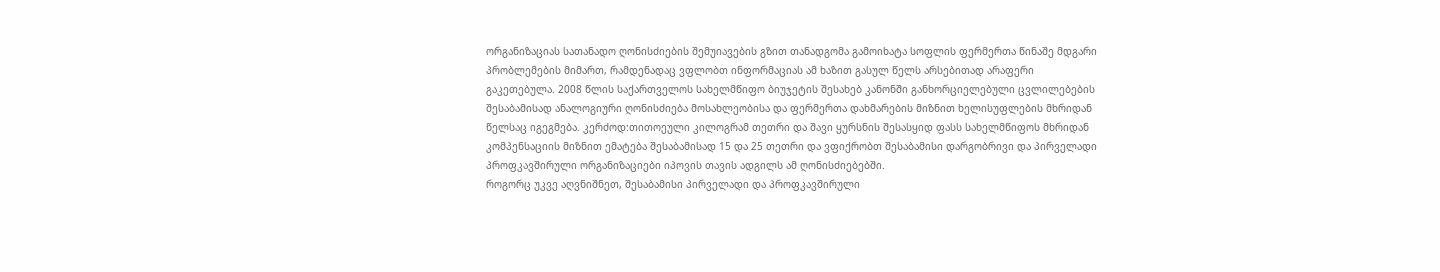ორგანიზაციას სათანადო ღონისძიების შემუიავების გზით თანადგომა გამოიხატა სოფლის ფერმერთა წინაშე მდგარი პრობლემების მიმართ, რამდენადაც ვფლობთ ინფორმაციას ამ ხაზით გასულ წელს არსებითად არაფერი გაკეთებულა. 2008 წლის საქართველოს სახელმწიფო ბიუჯეტის შესახებ კანონში განხორციელებული ცვლილებების შესაბამისად ანალოგიური ღონისძიება მოსახლეობისა და ფერმერთა დახმარების მიზნით ხელისუფლების მხრიდან წელსაც იგეგმება. კერძოდ:თითოეული კილოგრამ თეთრი და შავი ყურსნის შესასყიდ ფასს სახელმწიფოს მხრიდან კომპენსაციის მიზნით ემატება შესაბამისად 15 და 25 თეთრი და ვფიქრობთ შესაბამისი დარგობრივი და პირველადი პროფკავშირული ორგანიზაციები იპოვის თავის ადგილს ამ ღონისძიებებში.
როგორც უკვე აღვნიშნეთ, შესაბამისი პირველადი და პროფკავშირული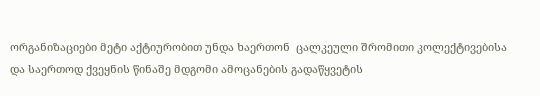ორგანიზაციები მეტი აქტიურობით უნდა ხაერთონ  ცალკეული შრომითი კოლექტივებისა და საერთოდ ქვეყნის წინაშე მდგომი ამოცანების გადაწყვეტის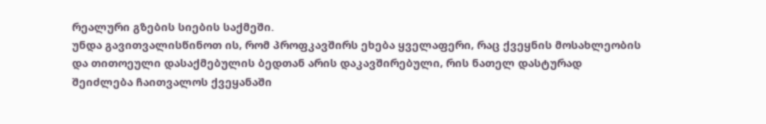რეალური გზების სიების საქმეში.
უნდა გავითვალისწინოთ ის, რომ პროფკავშირს ეხება ყველაფერი, რაც ქვეყნის მოსახლეობის და თითოეული დასაქმებულის ბედთან არის დაკავშირებული, რის ნათელ დასტურად შეიძლება ჩაითვალოს ქვეყანაში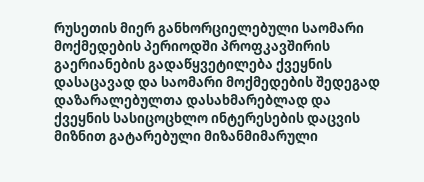რუსეთის მიერ განხორციელებული საომარი მოქმედების პერიოდში პროფკავშირის გაერიანების გადაწყვეტილება ქვეყნის დასაცავად და საომარი მოქმედების შედეგად დაზარალებულთა დასახმარებლად და ქვეყნის სასიცოცხლო ინტერესების დაცვის მიზნით გატარებული მიზანმიმარული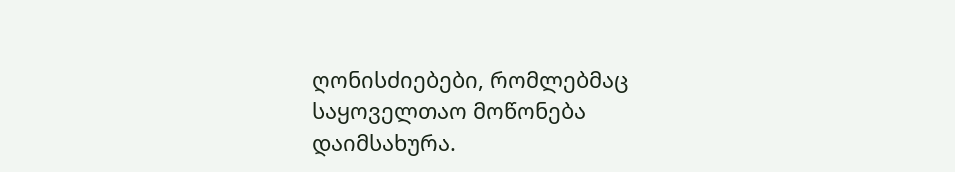ღონისძიებები, რომლებმაც საყოველთაო მოწონება დაიმსახურა.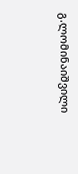გ.ლომინაიშვილი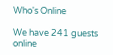Who's Online

We have 241 guests online